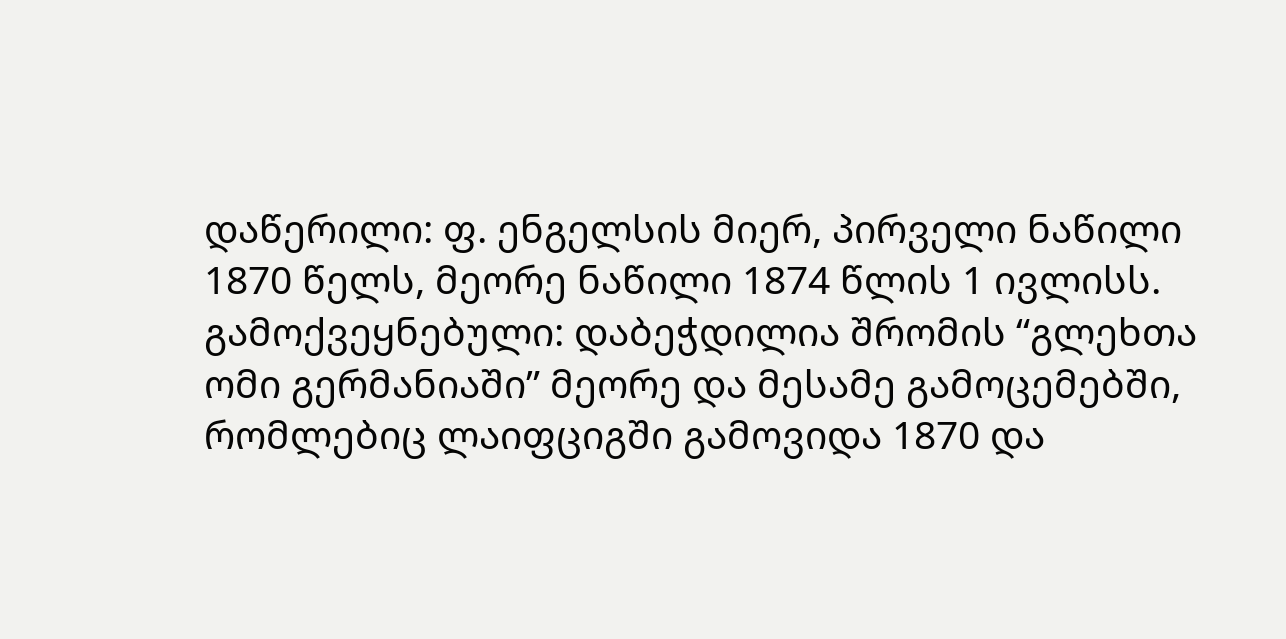დაწერილი: ფ. ენგელსის მიერ, პირველი ნაწილი 1870 წელს, მეორე ნაწილი 1874 წლის 1 ივლისს.
გამოქვეყნებული: დაბეჭდილია შრომის “გლეხთა ომი გერმანიაში” მეორე და მესამე გამოცემებში, რომლებიც ლაიფციგში გამოვიდა 1870 და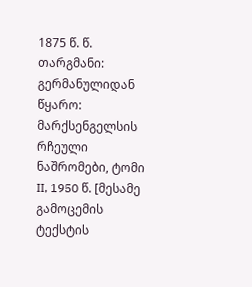1875 წ. წ.
თარგმანი: გერმანულიდან
წყარო: მარქსენგელსის რჩეული ნაშრომები, ტომი II, 1950 წ. [მესამე გამოცემის ტექსტის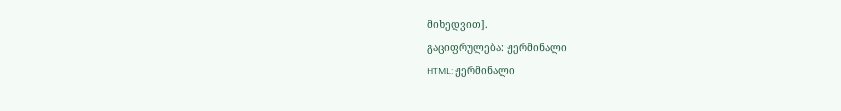მიხედვით].
გაციფრულება: ჟერმინალი
HTML: ჟერმინალი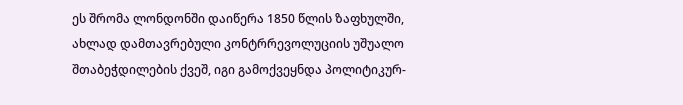ეს შრომა ლონდონში დაიწერა 1850 წლის ზაფხულში, ახლად დამთავრებული კონტრრევოლუციის უშუალო შთაბეჭდილების ქვეშ, იგი გამოქვეყნდა პოლიტიკურ-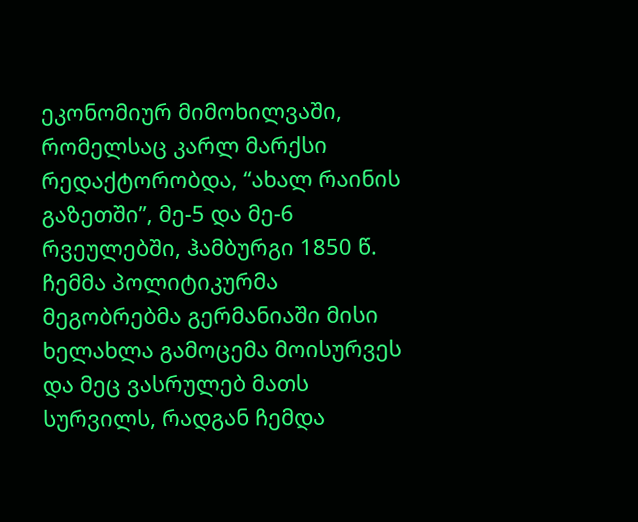ეკონომიურ მიმოხილვაში, რომელსაც კარლ მარქსი რედაქტორობდა, “ახალ რაინის გაზეთში”, მე-5 და მე-6 რვეულებში, ჰამბურგი 1850 წ. ჩემმა პოლიტიკურმა მეგობრებმა გერმანიაში მისი ხელახლა გამოცემა მოისურვეს და მეც ვასრულებ მათს სურვილს, რადგან ჩემდა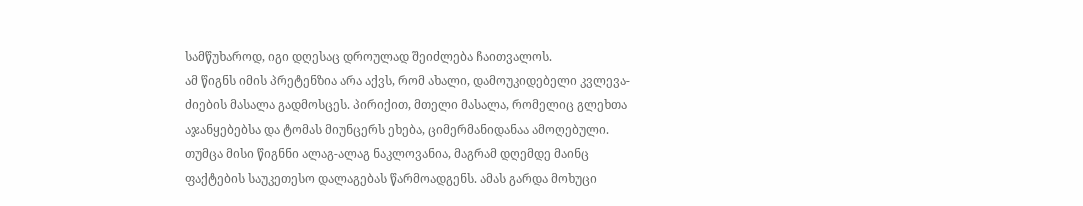სამწუხაროდ, იგი დღესაც დროულად შეიძლება ჩაითვალოს.
ამ წიგნს იმის პრეტენზია არა აქვს, რომ ახალი, დამოუკიდებელი კვლევა-ძიების მასალა გადმოსცეს. პირიქით, მთელი მასალა, რომელიც გლეხთა აჯანყებებსა და ტომას მიუნცერს ეხება, ციმერმანიდანაა ამოღებული. თუმცა მისი წიგნნი ალაგ-ალაგ ნაკლოვანია, მაგრამ დღემდე მაინც ფაქტების საუკეთესო დალაგებას წარმოადგენს. ამას გარდა მოხუცი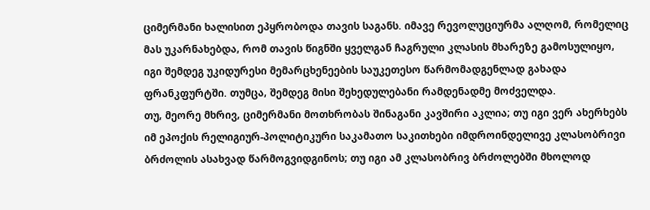ციმერმანი ხალისით ეპყრობოდა თავის საგანს. იმავე რევოლუციურმა ალღომ, რომელიც მას უკარნახებდა, რომ თავის წიგნში ყველგან ჩაგრული კლასის მხარეზე გამოსულიყო, იგი შემდეგ უკიდურესი მემარცხენეების საუკეთესო წარმომადგენლად გახადა ფრანკფურტში. თუმცა, შემდეგ მისი შეხედულებანი რამდენადმე მოძველდა.
თუ, მეორე მხრივ, ციმერმანი მოთხრობას შინაგანი კავშირი აკლია; თუ იგი ვერ ახერხებს იმ ეპოქის რელიგიურ-პოლიტიკური საკამათო საკითხები იმდროინდელივე კლასობრივი ბრძოლის ასახვად წარმოგვიდგინოს; თუ იგი ამ კლასობრივ ბრძოლებში მხოლოდ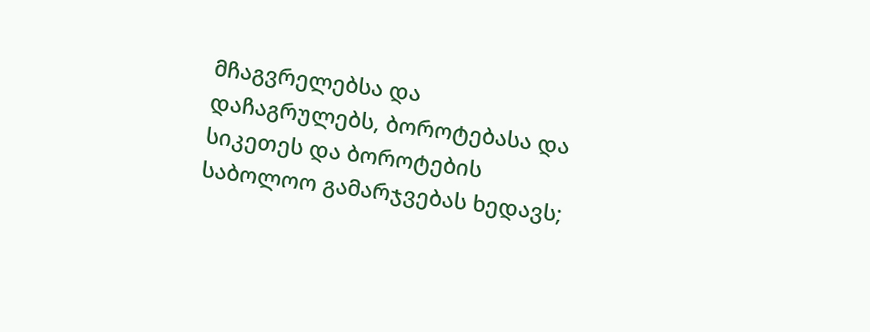მჩაგვრელებსა და დაჩაგრულებს, ბოროტებასა და სიკეთეს და ბოროტების საბოლოო გამარჯვებას ხედავს;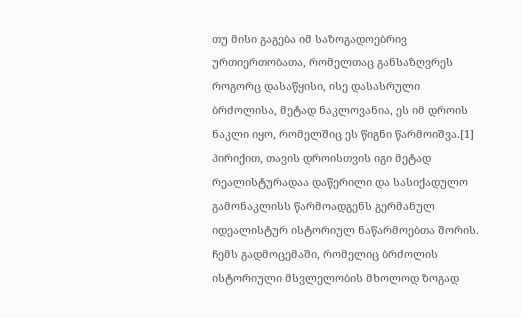თუ მისი გაგება იმ საზოგადოებრივ ურთიერთობათა, რომელთაც განსაზღვრეს როგორც დასაწყისი, ისე დასასრული ბრძოლისა, მეტად ნაკლოვანია, ეს იმ დროის ნაკლი იყო, რომელშიც ეს წიგნი წარმოიშვა.[1] პირიქით, თავის დროისთვის იგი მეტად რეალისტურადაა დაწერილი და სასიქადულო გამონაკლისს წარმოადგენს გერმანულ იდეალისტურ ისტორიულ ნაწარმოებთა შორის.
ჩემს გადმოცემაში, რომელიც ბრძოლის ისტორიული მსვლელობის მხოლოდ ზოგად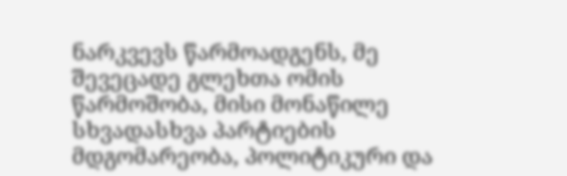ნარკვევს წარმოადგენს, მე შევეცადე გლეხთა ომის წარმოშობა, მისი მონაწილე სხვადასხვა პარტიების მდგომარეობა, პოლიტიკური და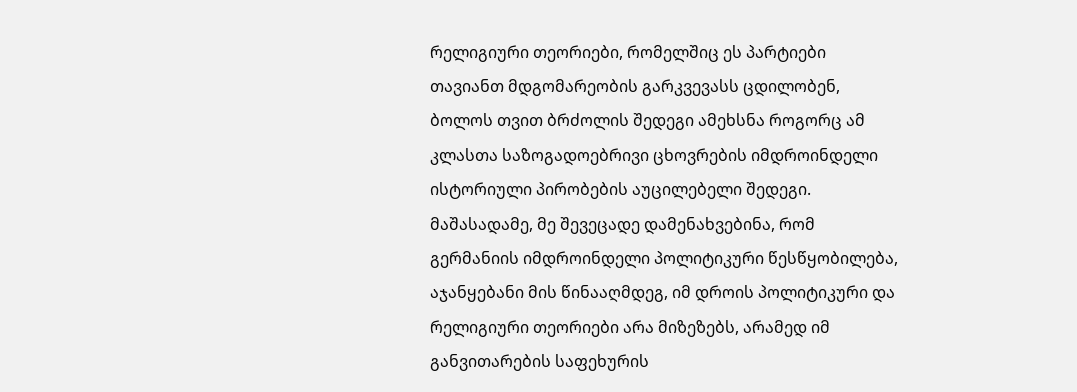რელიგიური თეორიები, რომელშიც ეს პარტიები თავიანთ მდგომარეობის გარკვევასს ცდილობენ, ბოლოს თვით ბრძოლის შედეგი ამეხსნა როგორც ამ კლასთა საზოგადოებრივი ცხოვრების იმდროინდელი ისტორიული პირობების აუცილებელი შედეგი. მაშასადამე, მე შევეცადე დამენახვებინა, რომ გერმანიის იმდროინდელი პოლიტიკური წესწყობილება, აჯანყებანი მის წინააღმდეგ, იმ დროის პოლიტიკური და რელიგიური თეორიები არა მიზეზებს, არამედ იმ განვითარების საფეხურის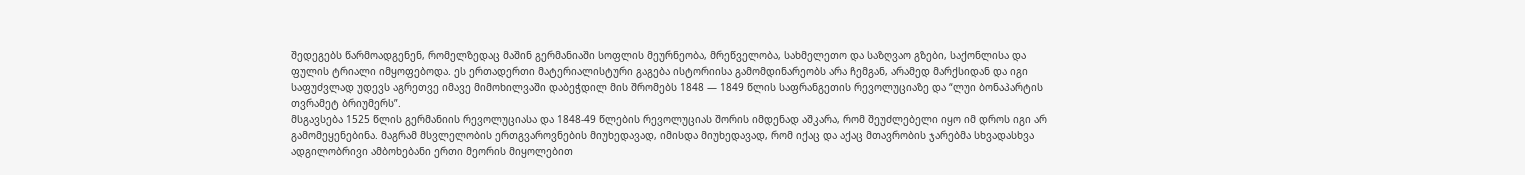შედეგებს წარმოადგენენ, რომელზედაც მაშინ გერმანიაში სოფლის მეურნეობა, მრეწველობა, სახმელეთო და საზღვაო გზები, საქონლისა და ფულის ტრიალი იმყოფებოდა. ეს ერთადერთი მატერიალისტური გაგება ისტორიისა გამომდინარეობს არა ჩემგან, არამედ მარქსიდან და იგი საფუძვლად უდევს აგრეთვე იმავე მიმოხილვაში დაბეჭდილ მის შრომებს 1848 — 1849 წლის საფრანგეთის რევოლუციაზე და “ლუი ბონაპარტის თვრამეტ ბრიუმერს”.
მსგავსება 1525 წლის გერმანიის რევოლუციასა და 1848-49 წლების რევოლუციას შორის იმდენად აშკარა, რომ შეუძლებელი იყო იმ დროს იგი არ გამომეყენებინა. მაგრამ მსვლელობის ერთგვაროვნების მიუხედავად, იმისდა მიუხედავად, რომ იქაც და აქაც მთავრობის ჯარებმა სხვადასხვა ადგილობრივი ამბოხებანი ერთი მეორის მიყოლებით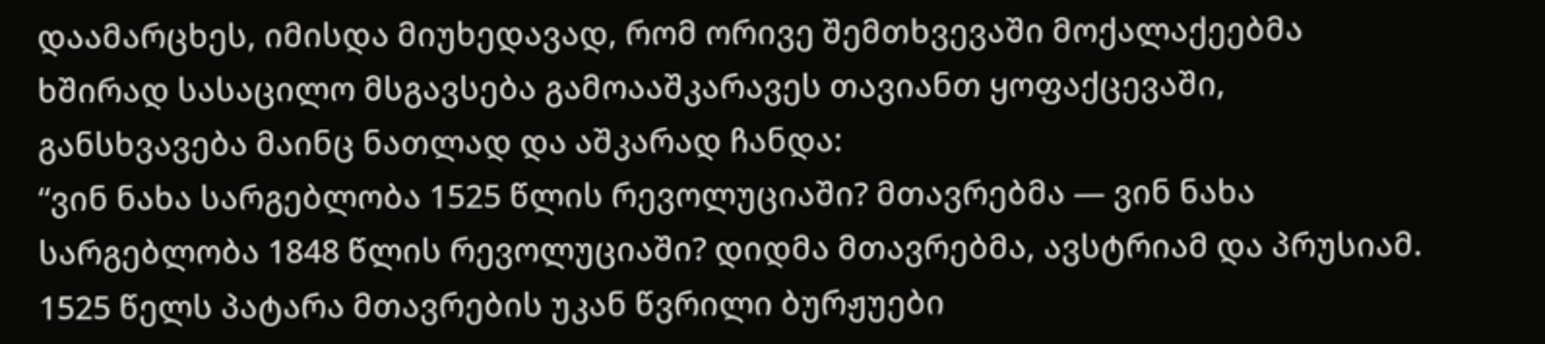დაამარცხეს, იმისდა მიუხედავად, რომ ორივე შემთხვევაში მოქალაქეებმა ხშირად სასაცილო მსგავსება გამოააშკარავეს თავიანთ ყოფაქცევაში, განსხვავება მაინც ნათლად და აშკარად ჩანდა:
“ვინ ნახა სარგებლობა 1525 წლის რევოლუციაში? მთავრებმა — ვინ ნახა სარგებლობა 1848 წლის რევოლუციაში? დიდმა მთავრებმა, ავსტრიამ და პრუსიამ. 1525 წელს პატარა მთავრების უკან წვრილი ბურჟუები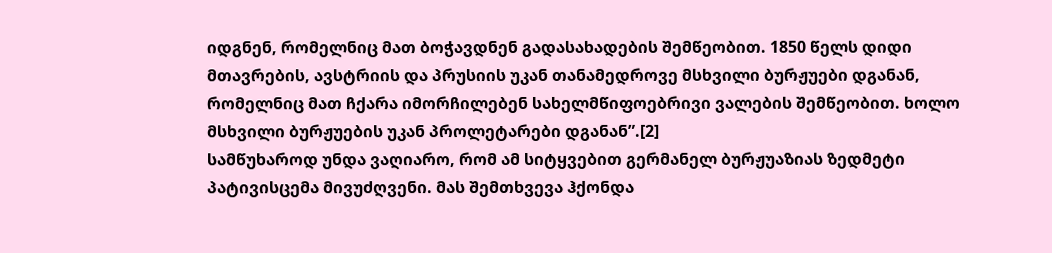იდგნენ, რომელნიც მათ ბოჭავდნენ გადასახადების შემწეობით. 1850 წელს დიდი მთავრების, ავსტრიის და პრუსიის უკან თანამედროვე მსხვილი ბურჟუები დგანან, რომელნიც მათ ჩქარა იმორჩილებენ სახელმწიფოებრივი ვალების შემწეობით. ხოლო მსხვილი ბურჟუების უკან პროლეტარები დგანან”.[2]
სამწუხაროდ უნდა ვაღიარო, რომ ამ სიტყვებით გერმანელ ბურჟუაზიას ზედმეტი პატივისცემა მივუძღვენი. მას შემთხვევა ჰქონდა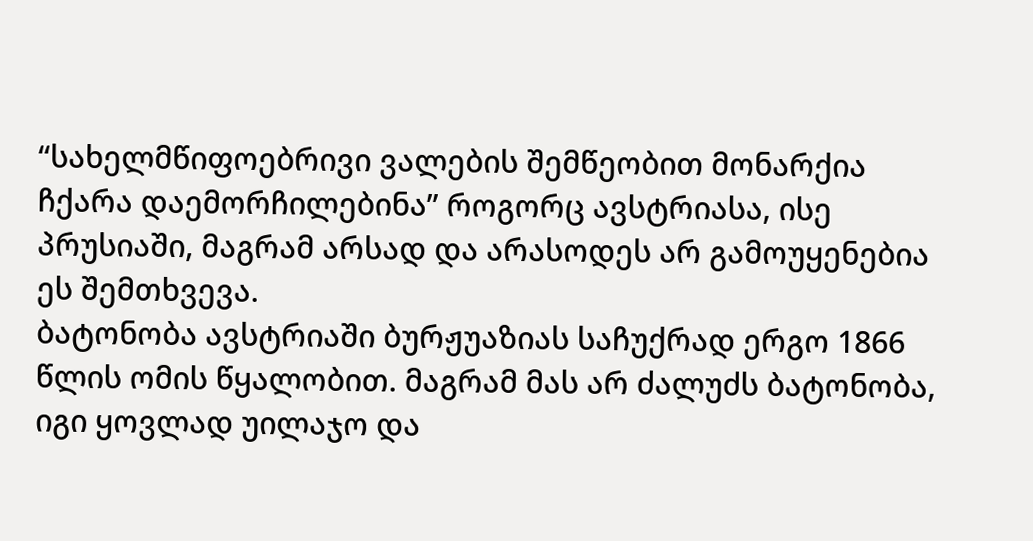“სახელმწიფოებრივი ვალების შემწეობით მონარქია ჩქარა დაემორჩილებინა” როგორც ავსტრიასა, ისე პრუსიაში, მაგრამ არსად და არასოდეს არ გამოუყენებია ეს შემთხვევა.
ბატონობა ავსტრიაში ბურჟუაზიას საჩუქრად ერგო 1866 წლის ომის წყალობით. მაგრამ მას არ ძალუძს ბატონობა, იგი ყოვლად უილაჯო და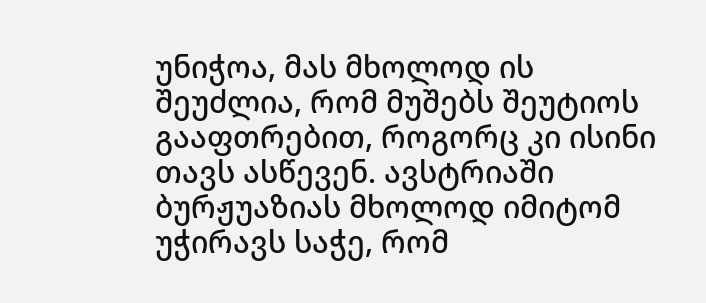უნიჭოა, მას მხოლოდ ის შეუძლია, რომ მუშებს შეუტიოს გააფთრებით, როგორც კი ისინი თავს ასწევენ. ავსტრიაში ბურჟუაზიას მხოლოდ იმიტომ უჭირავს საჭე, რომ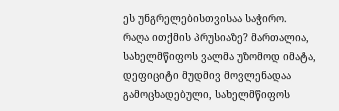ეს უნგრელებისთვისაა საჭირო.
რაღა ითქმის პრუსიაზე? მართალია, სახელმწიფოს ვალმა უზომოდ იმატა, დეფიციტი მუდმივ მოვლენადაა გამოცხადებული, სახელმწიფოს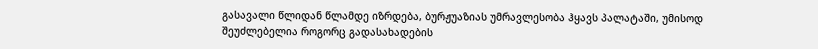გასავალი წლიდან წლამდე იზრდება, ბურჟუაზიას უმრავლესობა ჰყავს პალატაში, უმისოდ შეუძლებელია როგორც გადასახადების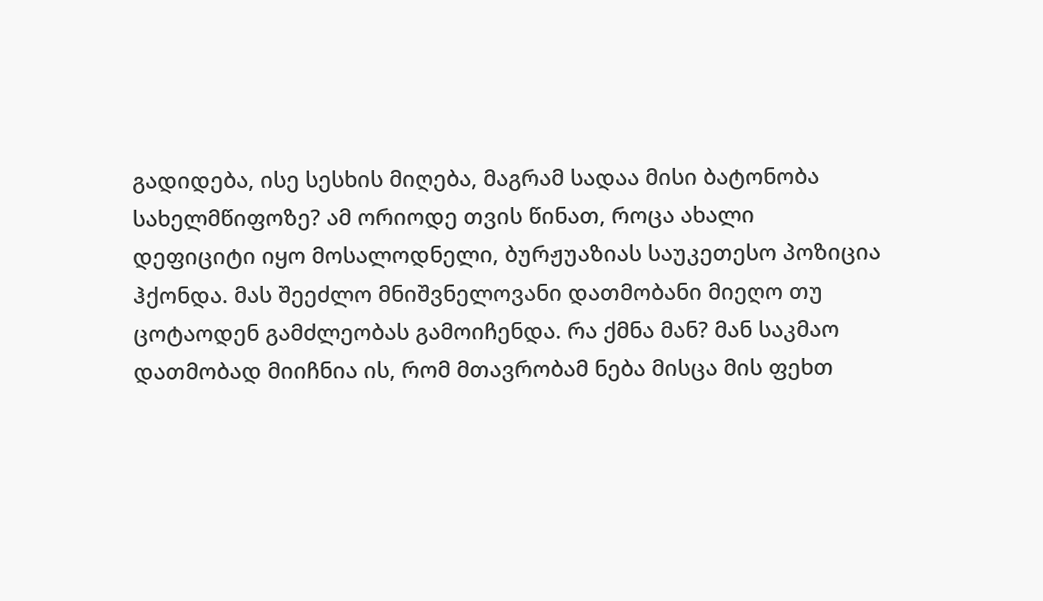გადიდება, ისე სესხის მიღება, მაგრამ სადაა მისი ბატონობა სახელმწიფოზე? ამ ორიოდე თვის წინათ, როცა ახალი დეფიციტი იყო მოსალოდნელი, ბურჟუაზიას საუკეთესო პოზიცია ჰქონდა. მას შეეძლო მნიშვნელოვანი დათმობანი მიეღო თუ ცოტაოდენ გამძლეობას გამოიჩენდა. რა ქმნა მან? მან საკმაო დათმობად მიიჩნია ის, რომ მთავრობამ ნება მისცა მის ფეხთ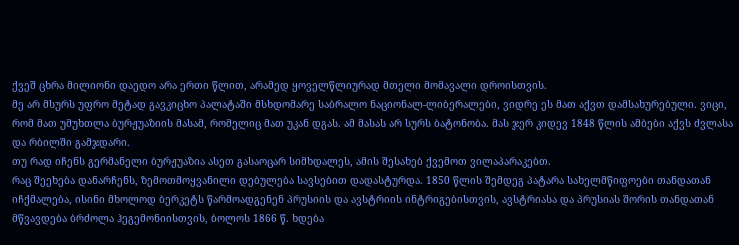ქვეშ ცხრა მილიონი დაედო არა ერთი წლით, არამედ ყოველწლიურად მთელი მომავალი დროისთვის.
მე არ მსურს უფრო მეტად გავკიცხო პალატაში მსხდომარე საბრალო ნაციონალ-ლიბერალები, ვიდრე ეს მათ აქვთ დამსახურებული. ვიცი, რომ მათ უმუხთლა ბურჟუაზიის მასამ, რომელიც მათ უკან დგას. ამ მასას არ სურს ბატონობა. მას ჯერ კიდევ 1848 წლის ამბები აქვს ძვლასა და რბილში გამჯდარი.
თუ რად იჩენს გერმანელი ბურჟუაზია ასეთ გასაოცარ სიმხდალეს, ამის შესახებ ქვემოთ ვილაპარაკებთ.
რაც შეეხება დანარჩენს, ზემოთმოყვანილი დებულება სავსებით დადასტურდა. 1850 წლის შემდეგ პატარა სახელმწიფოები თანდათან იჩქმალება, ისინი მხოლოდ ბერკეტს წარმოადგენენ პრუსიის და ავსტრიის ინტრიგებისთვის, ავსტრიასა და პრუსიას შორის თანდათან მწვავდება ბრძოლა ჰეგემონიისთვის, ბოლოს 1866 წ. ხდება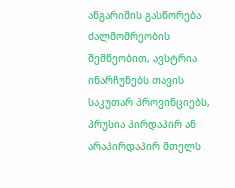ანგარიშის გასწორება ძალმომრეობის შემწეობით, ავსტრია ინარჩუნებს თავის საკუთარ პროვინციებს, პრუსია პირდაპირ ან არაპირდაპირ მთელს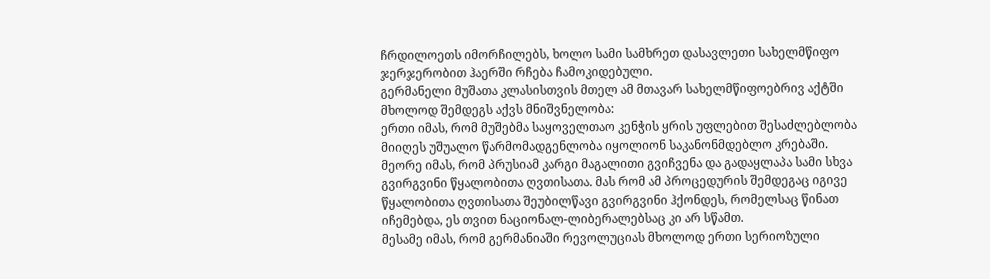ჩრდილოეთს იმორჩილებს, ხოლო სამი სამხრეთ დასავლეთი სახელმწიფო ჯერჯერობით ჰაერში რჩება ჩამოკიდებული.
გერმანელი მუშათა კლასისთვის მთელ ამ მთავარ სახელმწიფოებრივ აქტში მხოლოდ შემდეგს აქვს მნიშვნელობა:
ერთი იმას, რომ მუშებმა საყოველთაო კენჭის ყრის უფლებით შესაძლებლობა მიიღეს უშუალო წარმომადგენლობა იყოლიონ საკანონმდებლო კრებაში.
მეორე იმას, რომ პრუსიამ კარგი მაგალითი გვიჩვენა და გადაყლაპა სამი სხვა გვირგვინი წყალობითა ღვთისათა. მას რომ ამ პროცედურის შემდეგაც იგივე წყალობითა ღვთისათა შეუბილწავი გვირგვინი ჰქონდეს, რომელსაც წინათ იჩემებდა, ეს თვით ნაციონალ-ლიბერალებსაც კი არ სწამთ.
მესამე იმას, რომ გერმანიაში რევოლუციას მხოლოდ ერთი სერიოზული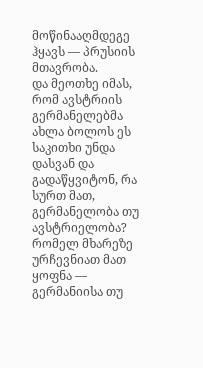მოწინააღმდეგე ჰყავს — პრუსიის მთავრობა.
და მეოთხე იმას, რომ ავსტრიის გერმანელებმა ახლა ბოლოს ეს საკითხი უნდა დასვან და გადაწყვიტონ, რა სურთ მათ, გერმანელობა თუ ავსტრიელობა? რომელ მხარეზე ურჩევნიათ მათ ყოფნა — გერმანიისა თუ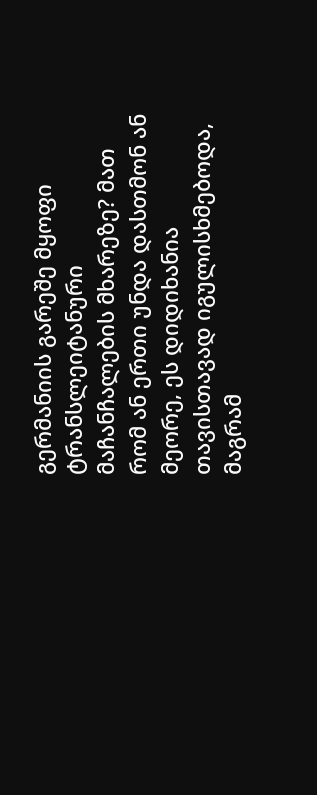გერმანიის გარეშე მყოფი ტრანსლეიტანური მაჩანჩალების მხარეზე? მათ რომ ან ერთი უნდა დასთმონ ან მეორე, ეს დიდიხანია თავისთავად იგულისხმებოდა, მაგრამ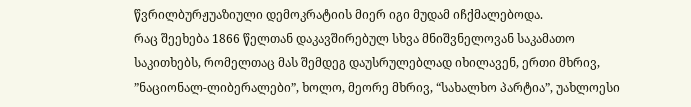წვრილბურჟუაზიული დემოკრატიის მიერ იგი მუდამ იჩქმალებოდა.
რაც შეეხება 1866 წელთან დაკავშირებულ სხვა მნიშვნელოვან საკამათო საკითხებს, რომელთაც მას შემდეგ დაუსრულებლად იხილავენ, ერთი მხრივ, ”ნაციონალ-ლიბერალები”, ხოლო, მეორე მხრივ, “სახალხო პარტია”, უახლოესი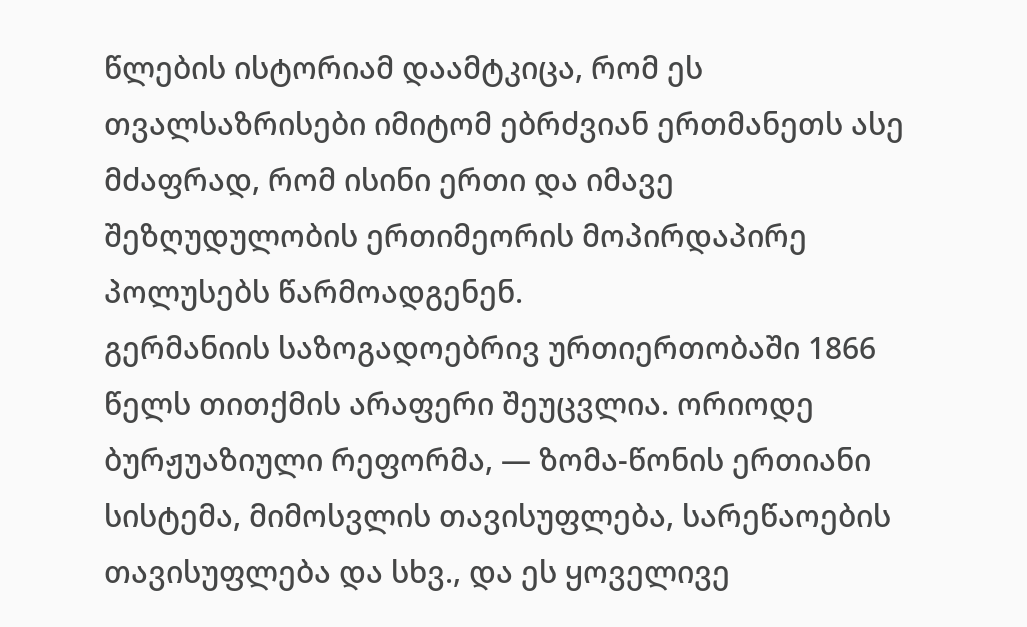წლების ისტორიამ დაამტკიცა, რომ ეს თვალსაზრისები იმიტომ ებრძვიან ერთმანეთს ასე მძაფრად, რომ ისინი ერთი და იმავე შეზღუდულობის ერთიმეორის მოპირდაპირე პოლუსებს წარმოადგენენ.
გერმანიის საზოგადოებრივ ურთიერთობაში 1866 წელს თითქმის არაფერი შეუცვლია. ორიოდე ბურჟუაზიული რეფორმა, — ზომა-წონის ერთიანი სისტემა, მიმოსვლის თავისუფლება, სარეწაოების თავისუფლება და სხვ., და ეს ყოველივე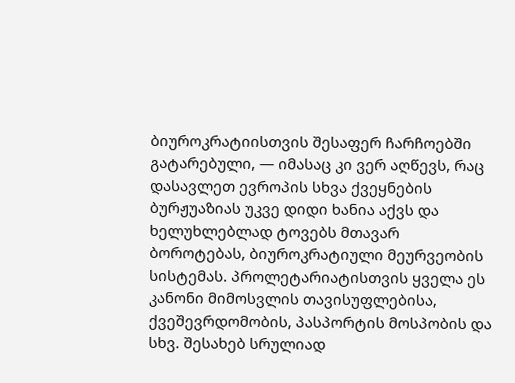ბიუროკრატიისთვის შესაფერ ჩარჩოებში გატარებული, — იმასაც კი ვერ აღწევს, რაც დასავლეთ ევროპის სხვა ქვეყნების ბურჟუაზიას უკვე დიდი ხანია აქვს და ხელუხლებლად ტოვებს მთავარ ბოროტებას, ბიუროკრატიული მეურვეობის სისტემას. პროლეტარიატისთვის ყველა ეს კანონი მიმოსვლის თავისუფლებისა, ქვეშევრდომობის, პასპორტის მოსპობის და სხვ. შესახებ სრულიად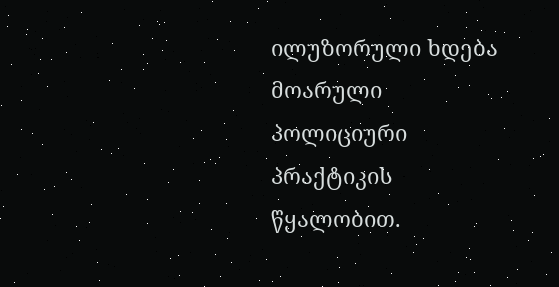ილუზორული ხდება მოარული პოლიციური პრაქტიკის წყალობით.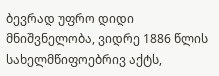ბევრად უფრო დიდი მნიშვნელობა, ვიდრე 1886 წლის სახელმწიფოებრივ აქტს,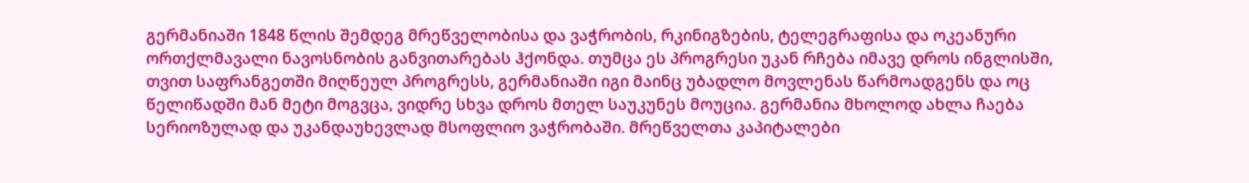გერმანიაში 1848 წლის შემდეგ მრეწველობისა და ვაჭრობის, რკინიგზების, ტელეგრაფისა და ოკეანური ორთქლმავალი ნავოსნობის განვითარებას ჰქონდა. თუმცა ეს პროგრესი უკან რჩება იმავე დროს ინგლისში, თვით საფრანგეთში მიღწეულ პროგრესს, გერმანიაში იგი მაინც უბადლო მოვლენას წარმოადგენს და ოც წელიწადში მან მეტი მოგვცა, ვიდრე სხვა დროს მთელ საუკუნეს მოუცია. გერმანია მხოლოდ ახლა ჩაება სერიოზულად და უკანდაუხევლად მსოფლიო ვაჭრობაში. მრეწველთა კაპიტალები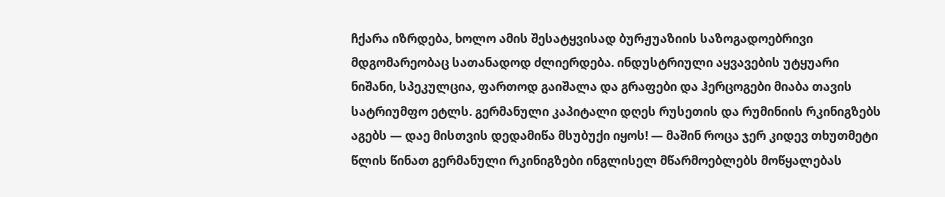ჩქარა იზრდება, ხოლო ამის შესატყვისად ბურჟუაზიის საზოგადოებრივი მდგომარეობაც სათანადოდ ძლიერდება. ინდუსტრიული აყვავების უტყუარი ნიშანი, სპეკულცია, ფართოდ გაიშალა და გრაფები და ჰერცოგები მიაბა თავის სატრიუმფო ეტლს. გერმანული კაპიტალი დღეს რუსეთის და რუმინიის რკინიგზებს აგებს — დაე მისთვის დედამიწა მსუბუქი იყოს! — მაშინ როცა ჯერ კიდევ თხუთმეტი წლის წინათ გერმანული რკინიგზები ინგლისელ მწარმოებლებს მოწყალებას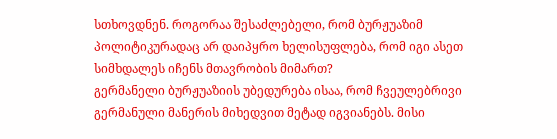სთხოვდნენ. როგორაა შესაძლებელი, რომ ბურჟუაზიმ პოლიტიკურადაც არ დაიპყრო ხელისუფლება, რომ იგი ასეთ სიმხდალეს იჩენს მთავრობის მიმართ?
გერმანელი ბურჟუაზიის უბედურება ისაა, რომ ჩვეულებრივი გერმანული მანერის მიხედვით მეტად იგვიანებს. მისი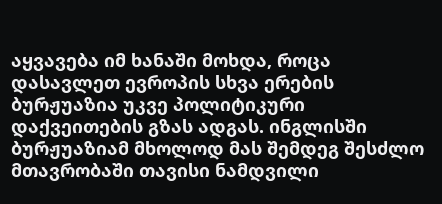აყვავება იმ ხანაში მოხდა, როცა დასავლეთ ევროპის სხვა ერების ბურჟუაზია უკვე პოლიტიკური დაქვეითების გზას ადგას. ინგლისში ბურჟუაზიამ მხოლოდ მას შემდეგ შესძლო მთავრობაში თავისი ნამდვილი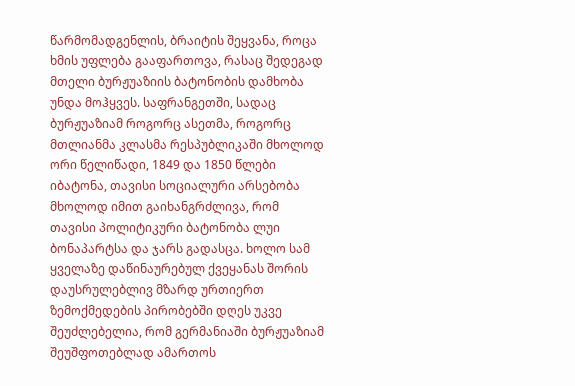წარმომადგენლის, ბრაიტის შეყვანა, როცა ხმის უფლება გააფართოვა, რასაც შედეგად მთელი ბურჟუაზიის ბატონობის დამხობა უნდა მოჰყვეს. საფრანგეთში, სადაც ბურჟუაზიამ როგორც ასეთმა, როგორც მთლიანმა კლასმა რესპუბლიკაში მხოლოდ ორი წელიწადი, 1849 და 1850 წლები იბატონა, თავისი სოციალური არსებობა მხოლოდ იმით გაიხანგრძლივა, რომ თავისი პოლიტიკური ბატონობა ლუი ბონაპარტსა და ჯარს გადასცა. ხოლო სამ ყველაზე დაწინაურებულ ქვეყანას შორის დაუსრულებლივ მზარდ ურთიერთ ზემოქმედების პირობებში დღეს უკვე შეუძლებელია, რომ გერმანიაში ბურჟუაზიამ შეუშფოთებლად ამართოს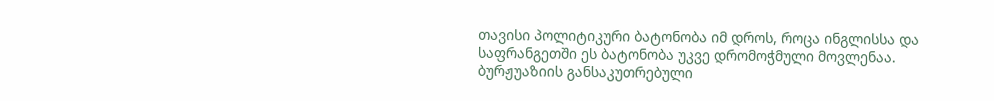თავისი პოლიტიკური ბატონობა იმ დროს, როცა ინგლისსა და საფრანგეთში ეს ბატონობა უკვე დრომოჭმული მოვლენაა.
ბურჟუაზიის განსაკუთრებული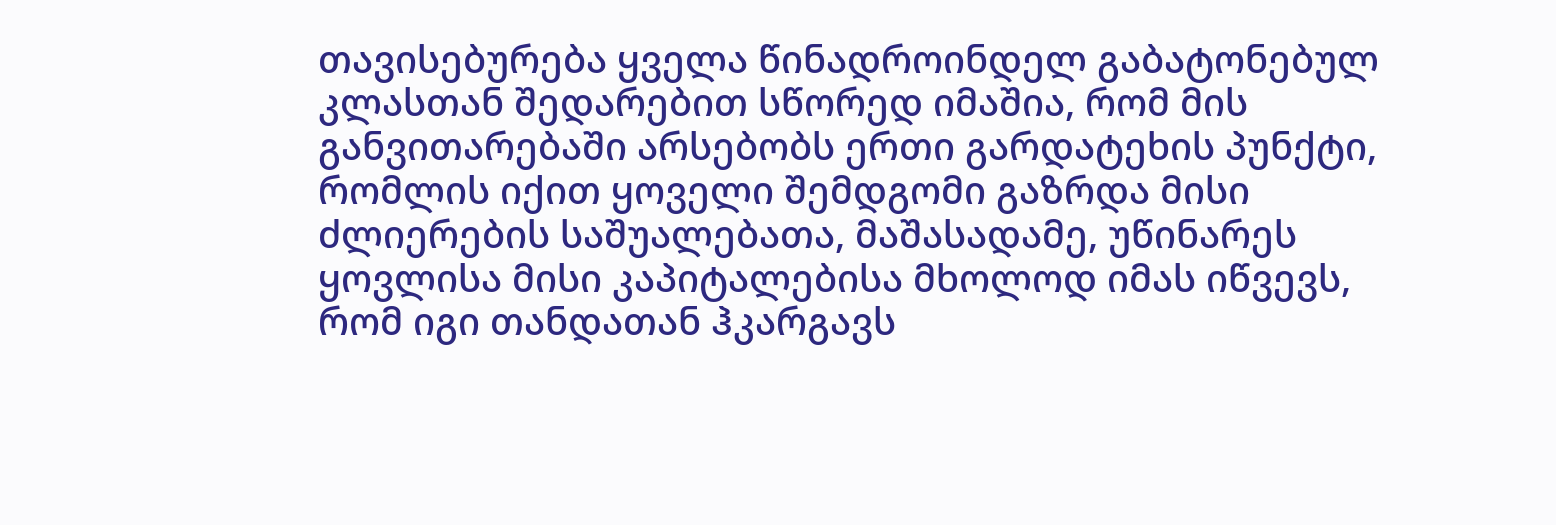თავისებურება ყველა წინადროინდელ გაბატონებულ კლასთან შედარებით სწორედ იმაშია, რომ მის განვითარებაში არსებობს ერთი გარდატეხის პუნქტი, რომლის იქით ყოველი შემდგომი გაზრდა მისი ძლიერების საშუალებათა, მაშასადამე, უწინარეს ყოვლისა მისი კაპიტალებისა მხოლოდ იმას იწვევს, რომ იგი თანდათან ჰკარგავს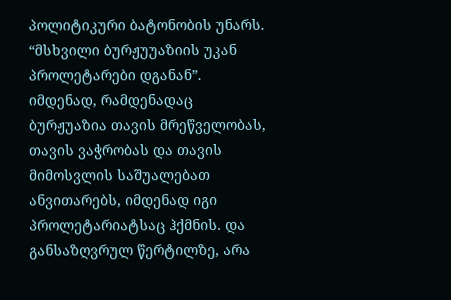პოლიტიკური ბატონობის უნარს. “მსხვილი ბურჟუუაზიის უკან პროლეტარები დგანან”. იმდენად, რამდენადაც ბურჟუაზია თავის მრეწველობას, თავის ვაჭრობას და თავის მიმოსვლის საშუალებათ ანვითარებს, იმდენად იგი პროლეტარიატსაც ჰქმნის. და განსაზღვრულ წერტილზე, არა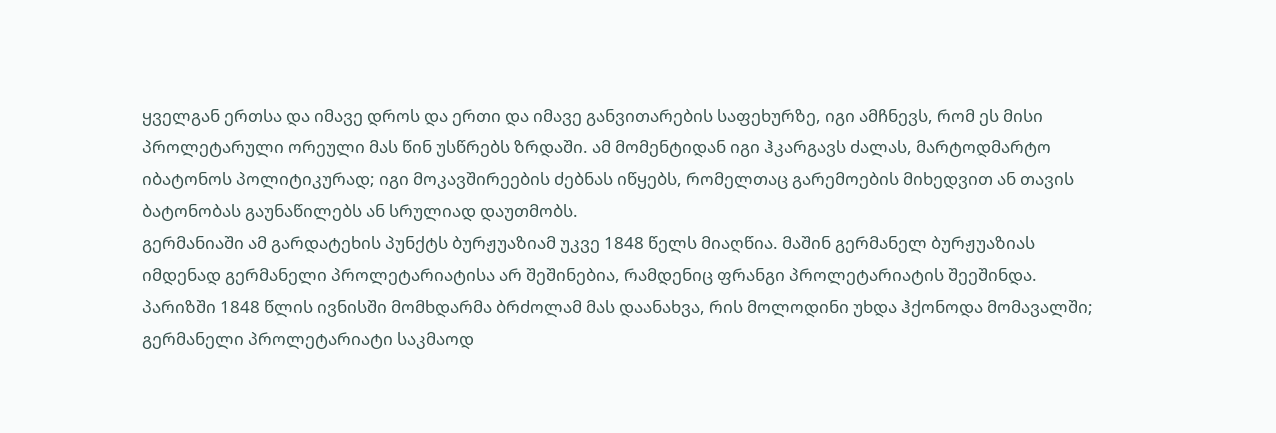ყველგან ერთსა და იმავე დროს და ერთი და იმავე განვითარების საფეხურზე, იგი ამჩნევს, რომ ეს მისი პროლეტარული ორეული მას წინ უსწრებს ზრდაში. ამ მომენტიდან იგი ჰკარგავს ძალას, მარტოდმარტო იბატონოს პოლიტიკურად; იგი მოკავშირეების ძებნას იწყებს, რომელთაც გარემოების მიხედვით ან თავის ბატონობას გაუნაწილებს ან სრულიად დაუთმობს.
გერმანიაში ამ გარდატეხის პუნქტს ბურჟუაზიამ უკვე 1848 წელს მიაღწია. მაშინ გერმანელ ბურჟუაზიას იმდენად გერმანელი პროლეტარიატისა არ შეშინებია, რამდენიც ფრანგი პროლეტარიატის შეეშინდა. პარიზში 1848 წლის ივნისში მომხდარმა ბრძოლამ მას დაანახვა, რის მოლოდინი უხდა ჰქონოდა მომავალში; გერმანელი პროლეტარიატი საკმაოდ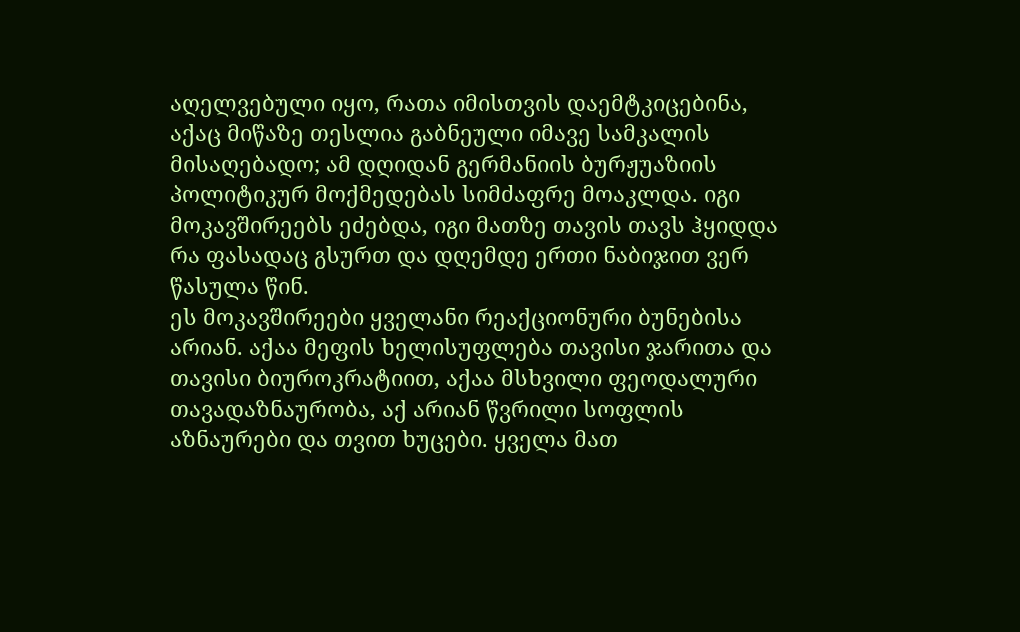აღელვებული იყო, რათა იმისთვის დაემტკიცებინა, აქაც მიწაზე თესლია გაბნეული იმავე სამკალის მისაღებადო; ამ დღიდან გერმანიის ბურჟუაზიის პოლიტიკურ მოქმედებას სიმძაფრე მოაკლდა. იგი მოკავშირეებს ეძებდა, იგი მათზე თავის თავს ჰყიდდა რა ფასადაც გსურთ და დღემდე ერთი ნაბიჯით ვერ წასულა წინ.
ეს მოკავშირეები ყველანი რეაქციონური ბუნებისა არიან. აქაა მეფის ხელისუფლება თავისი ჯარითა და თავისი ბიუროკრატიით, აქაა მსხვილი ფეოდალური თავადაზნაურობა, აქ არიან წვრილი სოფლის აზნაურები და თვით ხუცები. ყველა მათ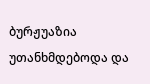ბურჟუაზია უთანხმდებოდა და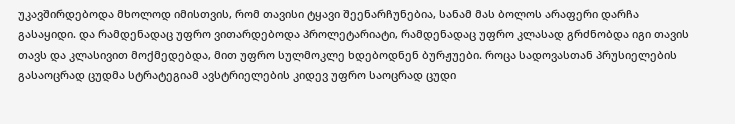უკავშირდებოდა მხოლოდ იმისთვის, რომ თავისი ტყავი შეენარჩუნებია, სანამ მას ბოლოს არაფერი დარჩა გასაყიდი. და რამდენადაც უფრო ვითარდებოდა პროლეტარიატი, რამდენადაც უფრო კლასად გრძნობდა იგი თავის თავს და კლასივით მოქმედებდა, მით უფრო სულმოკლე ხდებოდნენ ბურჟუები. როცა სადოვასთან პრუსიელების გასაოცრად ცუდმა სტრატეგიამ ავსტრიელების კიდევ უფრო საოცრად ცუდი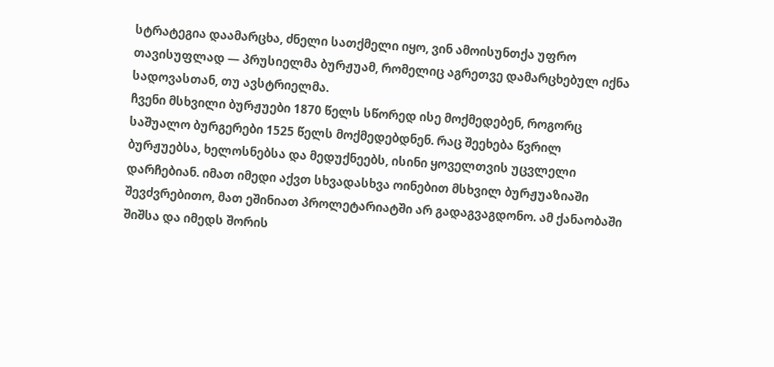სტრატეგია დაამარცხა, ძნელი სათქმელი იყო, ვინ ამოისუნთქა უფრო თავისუფლად — პრუსიელმა ბურჟუამ, რომელიც აგრეთვე დამარცხებულ იქნა სადოვასთან, თუ ავსტრიელმა.
ჩვენი მსხვილი ბურჟუები 1870 წელს სწორედ ისე მოქმედებენ, როგორც საშუალო ბურგერები 1525 წელს მოქმედებდნენ. რაც შეეხება წვრილ ბურჟუებსა, ხელოსნებსა და მედუქნეებს, ისინი ყოველთვის უცვლელი დარჩებიან. იმათ იმედი აქვთ სხვადასხვა ოინებით მსხვილ ბურჟუაზიაში შევძვრებითო, მათ ეშინიათ პროლეტარიატში არ გადაგვაგდონო. ამ ქანაობაში შიშსა და იმედს შორის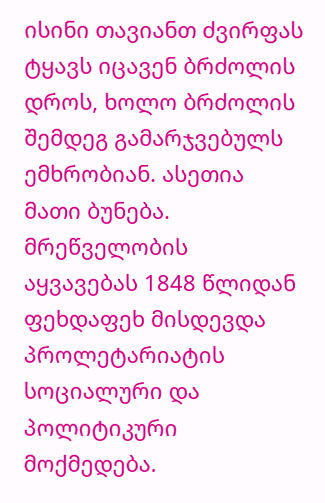ისინი თავიანთ ძვირფას ტყავს იცავენ ბრძოლის დროს, ხოლო ბრძოლის შემდეგ გამარჯვებულს ემხრობიან. ასეთია მათი ბუნება.
მრეწველობის აყვავებას 1848 წლიდან ფეხდაფეხ მისდევდა პროლეტარიატის სოციალური და პოლიტიკური მოქმედება.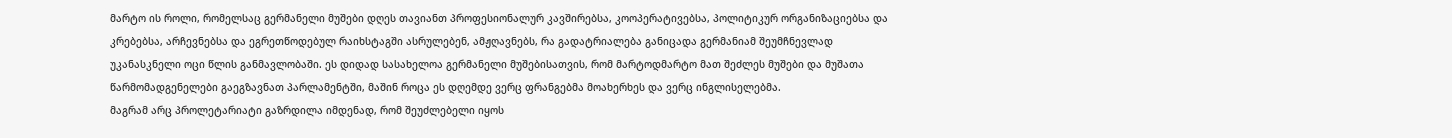მარტო ის როლი, რომელსაც გერმანელი მუშები დღეს თავიანთ პროფესიონალურ კავშირებსა, კოოპერატივებსა, პოლიტიკურ ორგანიზაციებსა და კრებებსა, არჩევნებსა და ეგრეთწოდებულ რაიხსტაგში ასრულებენ, ამჟღავნებს, რა გადატრიალება განიცადა გერმანიამ შეუმჩნევლად უკანასკნელი ოცი წლის განმავლობაში. ეს დიდად სასახელოა გერმანელი მუშებისათვის, რომ მარტოდმარტო მათ შეძლეს მუშები და მუშათა წარმომადგენელები გაეგზავნათ პარლამენტში, მაშინ როცა ეს დღემდე ვერც ფრანგებმა მოახერხეს და ვერც ინგლისელებმა.
მაგრამ არც პროლეტარიატი გაზრდილა იმდენად, რომ შეუძლებელი იყოს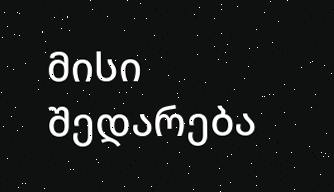მისი შედარება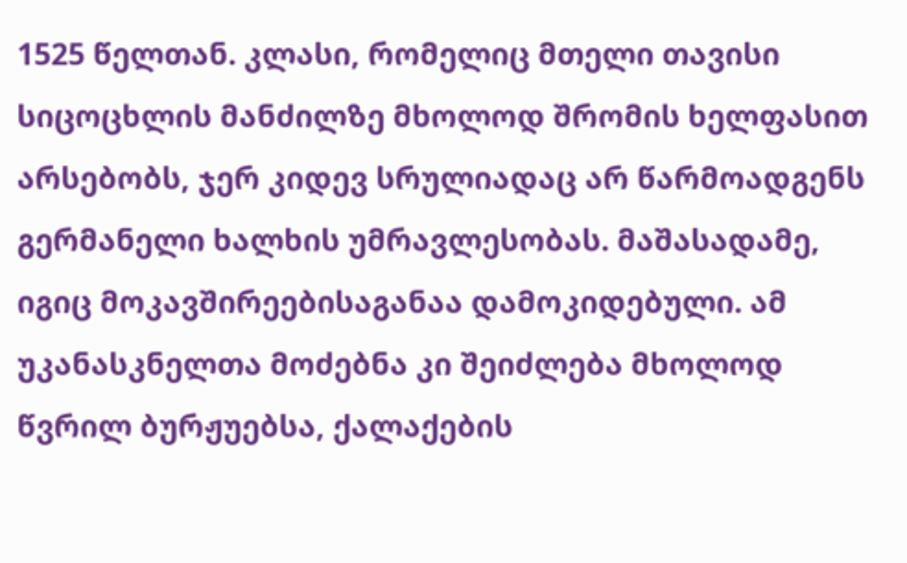1525 წელთან. კლასი, რომელიც მთელი თავისი სიცოცხლის მანძილზე მხოლოდ შრომის ხელფასით არსებობს, ჯერ კიდევ სრულიადაც არ წარმოადგენს გერმანელი ხალხის უმრავლესობას. მაშასადამე, იგიც მოკავშირეებისაგანაა დამოკიდებული. ამ უკანასკნელთა მოძებნა კი შეიძლება მხოლოდ წვრილ ბურჟუებსა, ქალაქების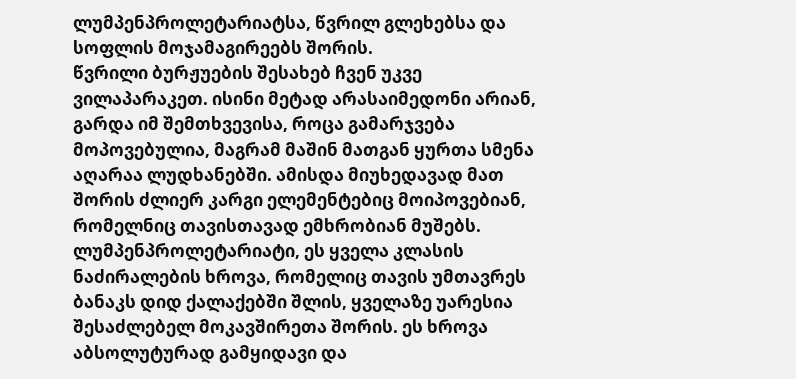ლუმპენპროლეტარიატსა, წვრილ გლეხებსა და სოფლის მოჯამაგირეებს შორის.
წვრილი ბურჟუების შესახებ ჩვენ უკვე ვილაპარაკეთ. ისინი მეტად არასაიმედონი არიან, გარდა იმ შემთხვევისა, როცა გამარჯვება მოპოვებულია, მაგრამ მაშინ მათგან ყურთა სმენა აღარაა ლუდხანებში. ამისდა მიუხედავად მათ შორის ძლიერ კარგი ელემენტებიც მოიპოვებიან, რომელნიც თავისთავად ემხრობიან მუშებს.
ლუმპენპროლეტარიატი, ეს ყველა კლასის ნაძირალების ხროვა, რომელიც თავის უმთავრეს ბანაკს დიდ ქალაქებში შლის, ყველაზე უარესია შესაძლებელ მოკავშირეთა შორის. ეს ხროვა აბსოლუტურად გამყიდავი და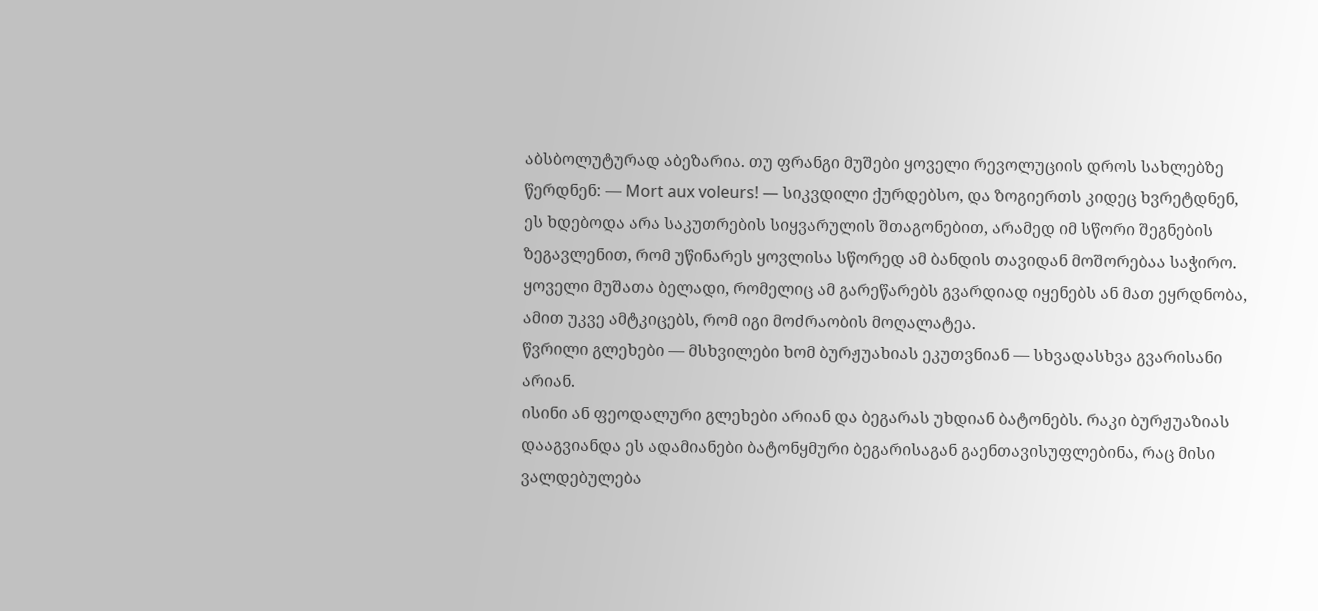აბსბოლუტურად აბეზარია. თუ ფრანგი მუშები ყოველი რევოლუციის დროს სახლებზე წერდნენ: — Mort aux voleurs! — სიკვდილი ქურდებსო, და ზოგიერთს კიდეც ხვრეტდნენ, ეს ხდებოდა არა საკუთრების სიყვარულის შთაგონებით, არამედ იმ სწორი შეგნების ზეგავლენით, რომ უწინარეს ყოვლისა სწორედ ამ ბანდის თავიდან მოშორებაა საჭირო. ყოველი მუშათა ბელადი, რომელიც ამ გარეწარებს გვარდიად იყენებს ან მათ ეყრდნობა, ამით უკვე ამტკიცებს, რომ იგი მოძრაობის მოღალატეა.
წვრილი გლეხები — მსხვილები ხომ ბურჟუახიას ეკუთვნიან — სხვადასხვა გვარისანი არიან.
ისინი ან ფეოდალური გლეხები არიან და ბეგარას უხდიან ბატონებს. რაკი ბურჟუაზიას დააგვიანდა ეს ადამიანები ბატონყმური ბეგარისაგან გაენთავისუფლებინა, რაც მისი ვალდებულება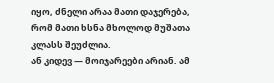იყო, ძნელი არაა მათი დაჯერება, რომ მათი ხსნა მხოლოდ მუშათა კლასს შეუძლია.
ან კიდევ — მოიჯარეები არიან. ამ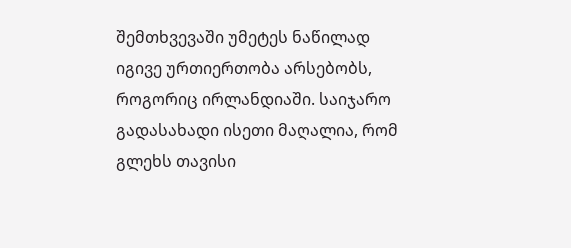შემთხვევაში უმეტეს ნაწილად იგივე ურთიერთობა არსებობს, როგორიც ირლანდიაში. საიჯარო გადასახადი ისეთი მაღალია, რომ გლეხს თავისი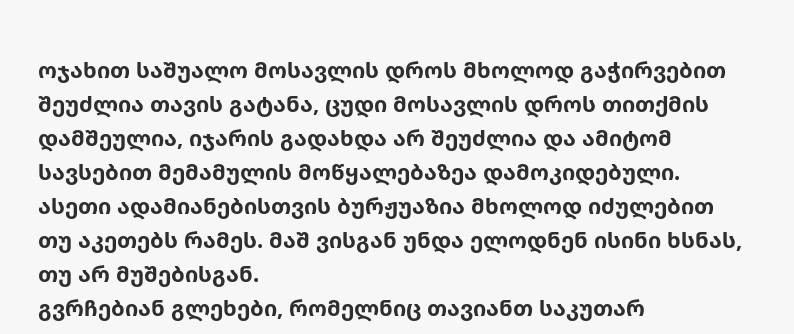ოჯახით საშუალო მოსავლის დროს მხოლოდ გაჭირვებით შეუძლია თავის გატანა, ცუდი მოსავლის დროს თითქმის დამშეულია, იჯარის გადახდა არ შეუძლია და ამიტომ სავსებით მემამულის მოწყალებაზეა დამოკიდებული. ასეთი ადამიანებისთვის ბურჟუაზია მხოლოდ იძულებით თუ აკეთებს რამეს. მაშ ვისგან უნდა ელოდნენ ისინი ხსნას, თუ არ მუშებისგან.
გვრჩებიან გლეხები, რომელნიც თავიანთ საკუთარ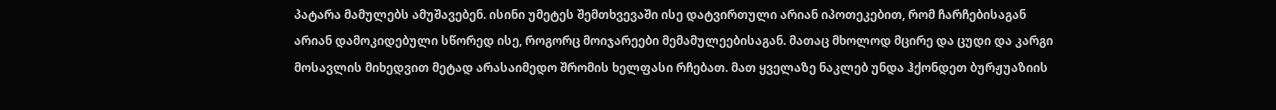პატარა მამულებს ამუშავებენ. ისინი უმეტეს შემთხვევაში ისე დატვირთული არიან იპოთეკებით, რომ ჩარჩებისაგან არიან დამოკიდებული სწორედ ისე, როგორც მოიჯარეები მემამულეებისაგან. მათაც მხოლოდ მცირე და ცუდი და კარგი მოსავლის მიხედვით მეტად არასაიმედო შრომის ხელფასი რჩებათ. მათ ყველაზე ნაკლებ უნდა ჰქონდეთ ბურჟუაზიის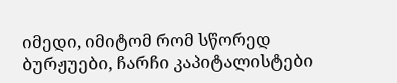იმედი, იმიტომ რომ სწორედ ბურჟუები, ჩარჩი კაპიტალისტები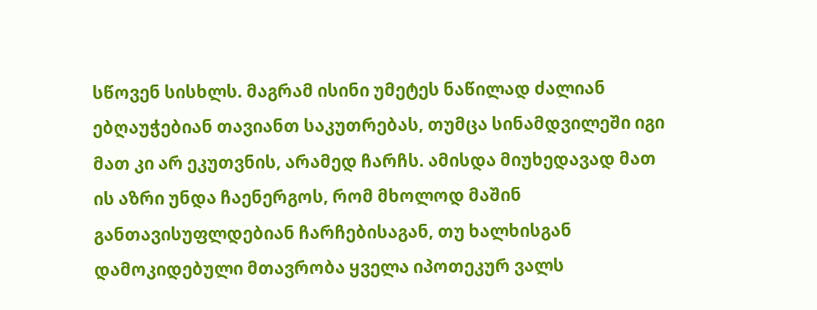სწოვენ სისხლს. მაგრამ ისინი უმეტეს ნაწილად ძალიან ებღაუჭებიან თავიანთ საკუთრებას, თუმცა სინამდვილეში იგი მათ კი არ ეკუთვნის, არამედ ჩარჩს. ამისდა მიუხედავად მათ ის აზრი უნდა ჩაენერგოს, რომ მხოლოდ მაშინ განთავისუფლდებიან ჩარჩებისაგან, თუ ხალხისგან დამოკიდებული მთავრობა ყველა იპოთეკურ ვალს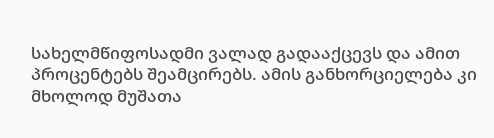სახელმწიფოსადმი ვალად გადააქცევს და ამით პროცენტებს შეამცირებს. ამის განხორციელება კი მხოლოდ მუშათა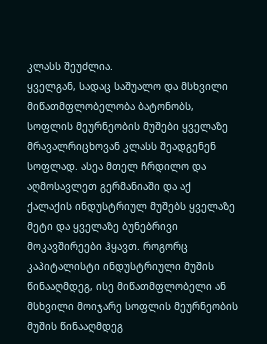კლასს შეუძლია.
ყველგან, სადაც საშუალო და მსხვილი მიწათმფლობელობა ბატონობს, სოფლის მეურნეობის მუშები ყველაზე მრავალრიცხოვან კლასს შეადგენენ სოფლად. ასეა მთელ ჩრდილო და აღმოსავლეთ გერმანიაში და აქ ქალაქის ინდუსტრიულ მუშებს ყველაზე მეტი და ყველაზე ბუნებრივი მოკავშირეები ჰყავთ. როგორც კაპიტალისტი ინდუსტრიული მუშის წინააღმდეგ, ისე მიწათმფლობელი ან მსხვილი მოიჯარე სოფლის მეურნეობის მუშის წინააღმდეგ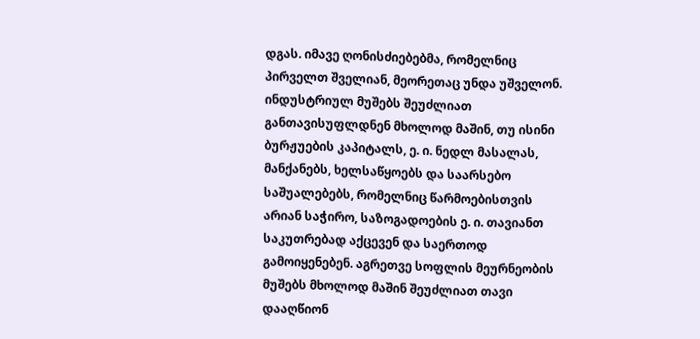დგას. იმავე ღონისძიებებმა, რომელნიც პირველთ შველიან, მეორეთაც უნდა უშველონ. ინდუსტრიულ მუშებს შეუძლიათ განთავისუფლდნენ მხოლოდ მაშინ, თუ ისინი ბურჟუების კაპიტალს, ე. ი. ნედლ მასალას, მანქანებს, ხელსაწყოებს და საარსებო საშუალებებს, რომელნიც წარმოებისთვის არიან საჭირო, საზოგადოების ე. ი. თავიანთ საკუთრებად აქცევენ და საერთოდ გამოიყენებენ. აგრეთვე სოფლის მეურნეობის მუშებს მხოლოდ მაშინ შეუძლიათ თავი დააღწიონ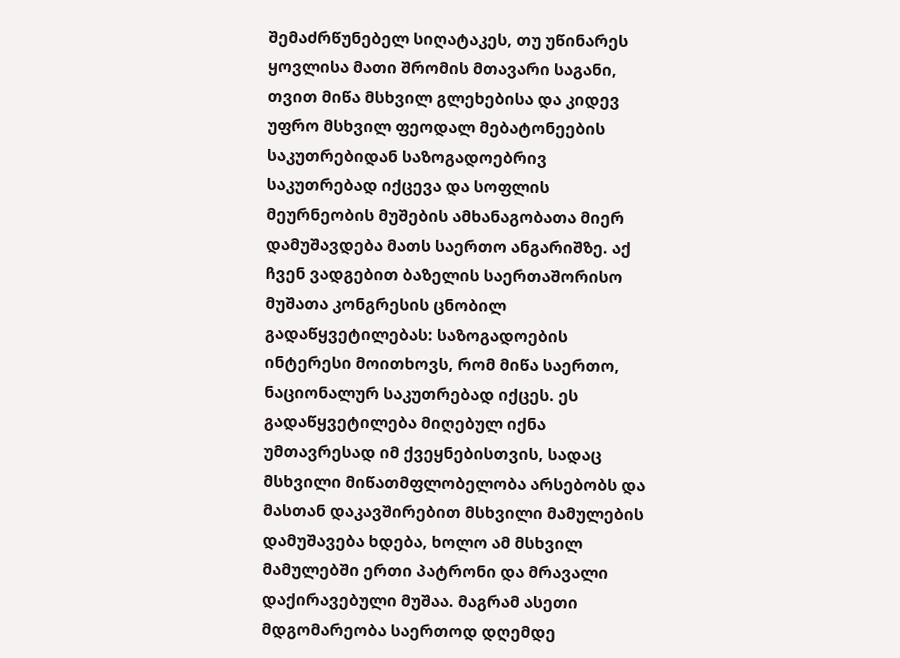შემაძრწუნებელ სიღატაკეს, თუ უწინარეს ყოვლისა მათი შრომის მთავარი საგანი, თვით მიწა მსხვილ გლეხებისა და კიდევ უფრო მსხვილ ფეოდალ მებატონეების საკუთრებიდან საზოგადოებრივ საკუთრებად იქცევა და სოფლის მეურნეობის მუშების ამხანაგობათა მიერ დამუშავდება მათს საერთო ანგარიშზე. აქ ჩვენ ვადგებით ბაზელის საერთაშორისო მუშათა კონგრესის ცნობილ გადაწყვეტილებას: საზოგადოების ინტერესი მოითხოვს, რომ მიწა საერთო, ნაციონალურ საკუთრებად იქცეს. ეს გადაწყვეტილება მიღებულ იქნა უმთავრესად იმ ქვეყნებისთვის, სადაც მსხვილი მიწათმფლობელობა არსებობს და მასთან დაკავშირებით მსხვილი მამულების დამუშავება ხდება, ხოლო ამ მსხვილ მამულებში ერთი პატრონი და მრავალი დაქირავებული მუშაა. მაგრამ ასეთი მდგომარეობა საერთოდ დღემდე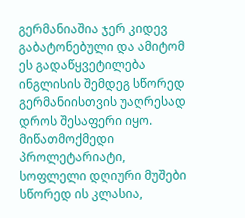გერმანიაშია ჯერ კიდევ გაბატონებული და ამიტომ ეს გადაწყვეტილება ინგლისის შემდეგ სწორედ გერმანიისთვის უაღრესად დროს შესაფერი იყო. მიწათმოქმედი პროლეტარიატი, სოფლელი დღიური მუშები სწორედ ის კლასია,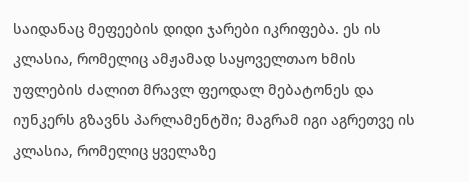საიდანაც მეფეების დიდი ჯარები იკრიფება. ეს ის კლასია, რომელიც ამჟამად საყოველთაო ხმის უფლების ძალით მრავლ ფეოდალ მებატონეს და იუნკერს გზავნს პარლამენტში; მაგრამ იგი აგრეთვე ის კლასია, რომელიც ყველაზე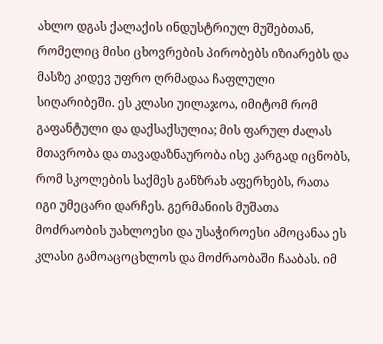ახლო დგას ქალაქის ინდუსტრიულ მუშებთან, რომელიც მისი ცხოვრების პირობებს იზიარებს და მასზე კიდევ უფრო ღრმადაა ჩაფლული სიღარიბეში. ეს კლასი უილაჯოა, იმიტომ რომ გაფანტული და დაქსაქსულია; მის ფარულ ძალას მთავრობა და თავადაზნაურობა ისე კარგად იცნობს, რომ სკოლების საქმეს განზრახ აფერხებს, რათა იგი უმეცარი დარჩეს. გერმანიის მუშათა მოძრაობის უახლოესი და უსაჭიროესი ამოცანაა ეს კლასი გამოაცოცხლოს და მოძრაობაში ჩააბას. იმ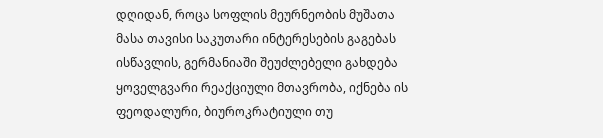დღიდან, როცა სოფლის მეურნეობის მუშათა მასა თავისი საკუთარი ინტერესების გაგებას ისწავლის, გერმანიაში შეუძლებელი გახდება ყოველგვარი რეაქციული მთავრობა, იქნება ის ფეოდალური, ბიუროკრატიული თუ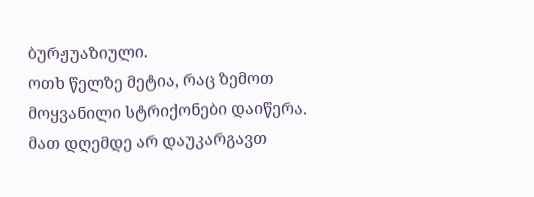ბურჟუაზიული.
ოთხ წელზე მეტია, რაც ზემოთ მოყვანილი სტრიქონები დაიწერა. მათ დღემდე არ დაუკარგავთ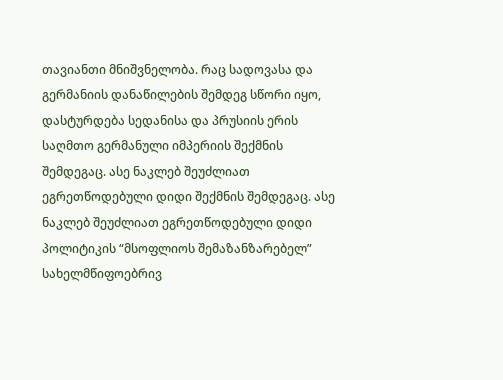თავიანთი მნიშვნელობა. რაც სადოვასა და გერმანიის დანაწილების შემდეგ სწორი იყო, დასტურდება სედანისა და პრუსიის ერის საღმთო გერმანული იმპერიის შექმნის შემდეგაც. ასე ნაკლებ შეუძლიათ ეგრეთწოდებული დიდი შექმნის შემდეგაც. ასე ნაკლებ შეუძლიათ ეგრეთწოდებული დიდი პოლიტიკის “მსოფლიოს შემაზანზარებელ” სახელმწიფოებრივ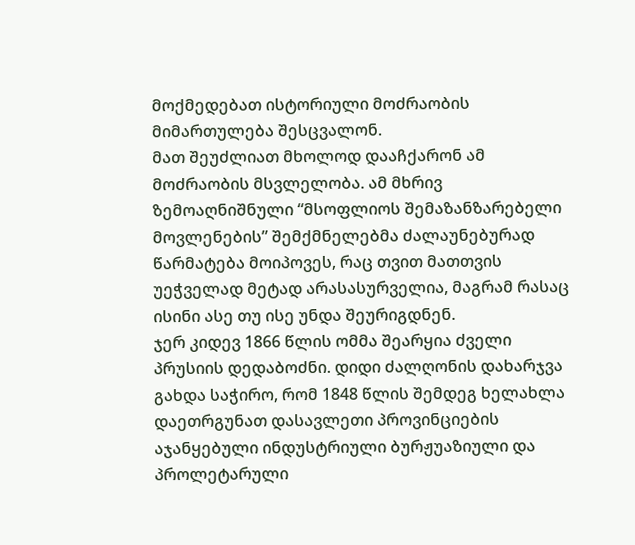მოქმედებათ ისტორიული მოძრაობის მიმართულება შესცვალონ.
მათ შეუძლიათ მხოლოდ დააჩქარონ ამ მოძრაობის მსვლელობა. ამ მხრივ ზემოაღნიშნული “მსოფლიოს შემაზანზარებელი მოვლენების” შემქმნელებმა ძალაუნებურად წარმატება მოიპოვეს, რაც თვით მათთვის უეჭველად მეტად არასასურველია, მაგრამ რასაც ისინი ასე თუ ისე უნდა შეურიგდნენ.
ჯერ კიდევ 1866 წლის ომმა შეარყია ძველი პრუსიის დედაბოძნი. დიდი ძალღონის დახარჯვა გახდა საჭირო, რომ 1848 წლის შემდეგ ხელახლა დაეთრგუნათ დასავლეთი პროვინციების აჯანყებული ინდუსტრიული ბურჟუაზიული და პროლეტარული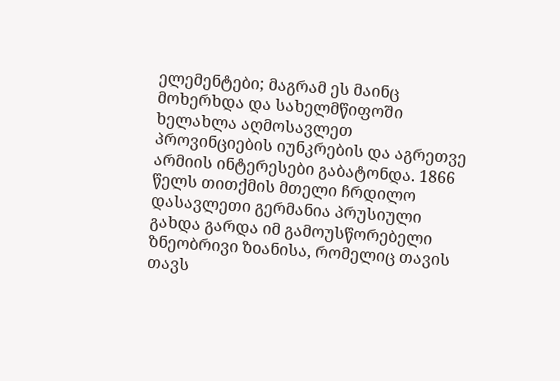ელემენტები; მაგრამ ეს მაინც მოხერხდა და სახელმწიფოში ხელახლა აღმოსავლეთ პროვინციების იუნკრების და აგრეთვე არმიის ინტერესები გაბატონდა. 1866 წელს თითქმის მთელი ჩრდილო დასავლეთი გერმანია პრუსიული გახდა გარდა იმ გამოუსწორებელი ზნეობრივი ზoანისა, რომელიც თავის თავს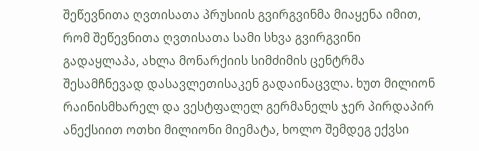შეწევნითა ღვთისათა პრუსიის გვირგვინმა მიაყენა იმით, რომ შეწევნითა ღვთისათა სამი სხვა გვირგვინი გადაყლაპა, ახლა მონარქიის სიმძიმის ცენტრმა შესამჩნევად დასავლეთისაკენ გადაინაცვლა. ხუთ მილიონ რაინისმხარელ და ვესტფალელ გერმანელს ჯერ პირდაპირ ანექსიით ოთხი მილიონი მიემატა, ხოლო შემდეგ ექვსი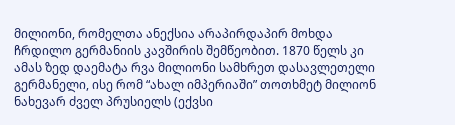მილიონი, რომელთა ანექსია არაპირდაპირ მოხდა ჩრდილო გერმანიის კავშირის შემწეობით. 1870 წელს კი ამას ზედ დაემატა რვა მილიონი სამხრეთ დასავლეთელი გერმანელი, ისე რომ “ახალ იმპერიაში” თოთხმეტ მილიონ ნახევარ ძველ პრუსიელს (ექვსი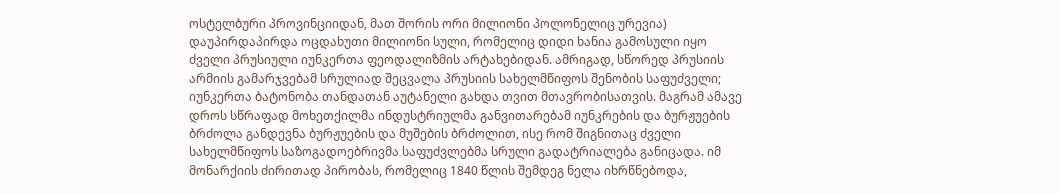ოსტელბური პროვინციიდან, მათ შორის ორი მილიონი პოლონელიც ურევია) დაუპირდაპირდა ოცდახუთი მილიონი სული, რომელიც დიდი ხანია გამოსული იყო ძველი პრუსიული იუნკერთა ფეოდალიზმის არტახებიდან. ამრიგად, სწორედ პრუსიის არმიის გამარჯვებამ სრულიად შეცვალა პრუსიის სახელმწიფოს შენობის საფუძველი; იუნკერთა ბატონობა თანდათან აუტანელი გახდა თვით მთავრობისათვის. მაგრამ ამავე დროს სწრაფად მოხეთქილმა ინდუსტრიულმა განვითარებამ იუნკრების და ბურჟუების ბრძოლა განდევნა ბურჟუების და მუშების ბრძოლით, ისე რომ შიგნითაც ძველი სახელმწიფოს საზოგადოებრივმა საფუძვლებმა სრული გადატრიალება განიცადა. იმ მონარქიის ძირითად პირობას, რომელიც 1840 წლის შემდეგ ნელა იხრწნებოდა,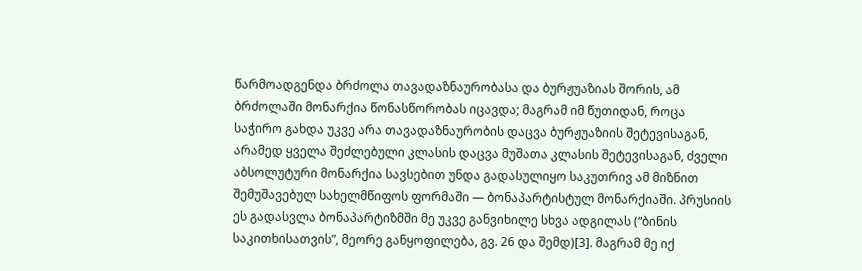წარმოადგენდა ბრძოლა თავადაზნაურობასა და ბურჟუაზიას შორის, ამ ბრძოლაში მონარქია წონასწორობას იცავდა; მაგრამ იმ წუთიდან, როცა საჭირო გახდა უკვე არა თავადაზნაურობის დაცვა ბურჟუაზიის შეტევისაგან, არამედ ყველა შეძლებული კლასის დაცვა მუშათა კლასის შეტევისაგან, ძველი აბსოლუტური მონარქია სავსებით უნდა გადასულიყო საკუთრივ ამ მიზნით შემუშავებულ სახელმწიფოს ფორმაში — ბონაპარტისტულ მონარქიაში. პრუსიის ეს გადასვლა ბონაპარტიზმში მე უკვე განვიხილე სხვა ადგილას (“ბინის საკითხისათვის”, მეორე განყოფილება, გვ. 26 და შემდ)[3]. მაგრამ მე იქ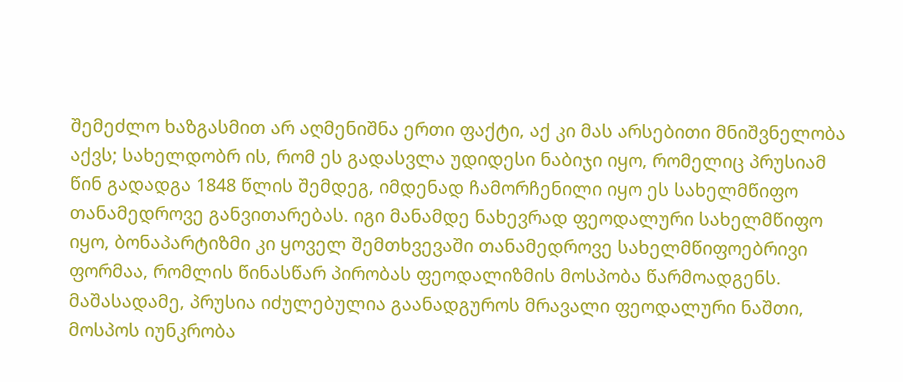შემეძლო ხაზგასმით არ აღმენიშნა ერთი ფაქტი, აქ კი მას არსებითი მნიშვნელობა აქვს; სახელდობრ ის, რომ ეს გადასვლა უდიდესი ნაბიჯი იყო, რომელიც პრუსიამ წინ გადადგა 1848 წლის შემდეგ, იმდენად ჩამორჩენილი იყო ეს სახელმწიფო თანამედროვე განვითარებას. იგი მანამდე ნახევრად ფეოდალური სახელმწიფო იყო, ბონაპარტიზმი კი ყოველ შემთხვევაში თანამედროვე სახელმწიფოებრივი ფორმაა, რომლის წინასწარ პირობას ფეოდალიზმის მოსპობა წარმოადგენს. მაშასადამე, პრუსია იძულებულია გაანადგუროს მრავალი ფეოდალური ნაშთი, მოსპოს იუნკრობა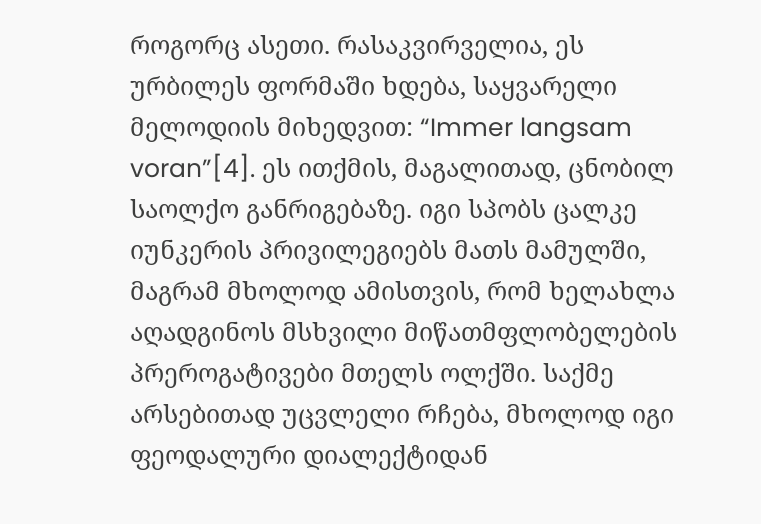როგორც ასეთი. რასაკვირველია, ეს ურბილეს ფორმაში ხდება, საყვარელი მელოდიის მიხედვით: “Immer langsam voran”[4]. ეს ითქმის, მაგალითად, ცნობილ საოლქო განრიგებაზე. იგი სპობს ცალკე იუნკერის პრივილეგიებს მათს მამულში, მაგრამ მხოლოდ ამისთვის, რომ ხელახლა აღადგინოს მსხვილი მიწათმფლობელების პრეროგატივები მთელს ოლქში. საქმე არსებითად უცვლელი რჩება, მხოლოდ იგი ფეოდალური დიალექტიდან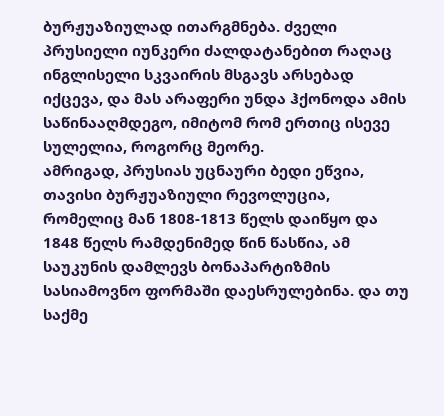ბურჟუაზიულად ითარგმნება. ძველი პრუსიელი იუნკერი ძალდატანებით რაღაც ინგლისელი სკვაირის მსგავს არსებად იქცევა, და მას არაფერი უნდა ჰქონოდა ამის საწინააღმდეგო, იმიტომ რომ ერთიც ისევე სულელია, როგორც მეორე.
ამრიგად, პრუსიას უცნაური ბედი ეწვია, თავისი ბურჟუაზიული რევოლუცია, რომელიც მან 1808-1813 წელს დაიწყო და 1848 წელს რამდენიმედ წინ წასწია, ამ საუკუნის დამლევს ბონაპარტიზმის სასიამოვნო ფორმაში დაესრულებინა. და თუ საქმე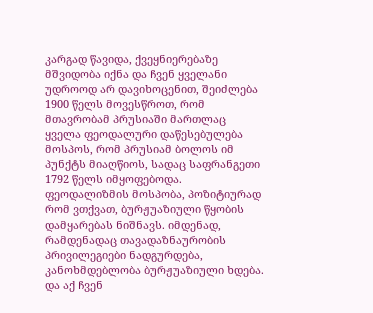კარგად წავიდა, ქვეყნიერებაზე მშვიდობა იქნა და ჩვენ ყველანი უდროოდ არ დავიხოცენით, შეიძლება 1900 წელს მოვესწროთ, რომ მთავრობამ პრუსიაში მართლაც ყველა ფეოდალური დაწესებულება მოსპოს, რომ პრუსიამ ბოლოს იმ პუნქტს მიაღწიოს, სადაც საფრანგეთი 1792 წელს იმყოფებოდა.
ფეოდალიზმის მოსპობა, პოზიტიურად რომ ვთქვათ, ბურჟუაზიული წყობის დამყარებას ნიშნავს. იმდენად, რამდენადაც თავადაზნაურობის პრივილეგიები ნადგურდება, კანოხმდებლობა ბურჟუაზიული ხდება. და აქ ჩვენ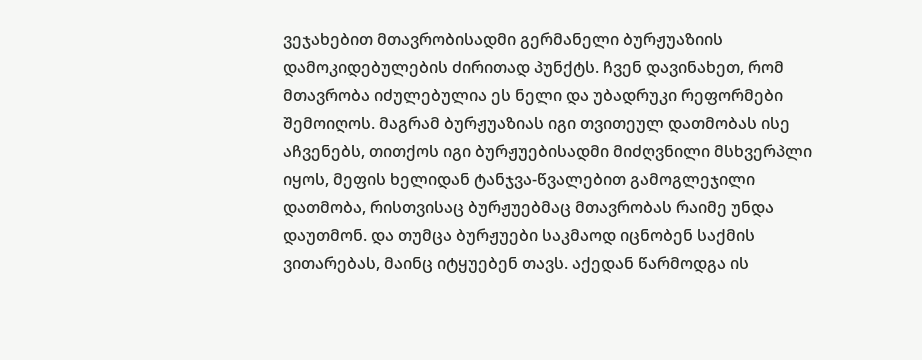ვეჯახებით მთავრობისადმი გერმანელი ბურჟუაზიის დამოკიდებულების ძირითად პუნქტს. ჩვენ დავინახეთ, რომ მთავრობა იძულებულია ეს ნელი და უბადრუკი რეფორმები შემოიღოს. მაგრამ ბურჟუაზიას იგი თვითეულ დათმობას ისე აჩვენებს, თითქოს იგი ბურჟუებისადმი მიძღვნილი მსხვერპლი იყოს, მეფის ხელიდან ტანჯვა-წვალებით გამოგლეჯილი დათმობა, რისთვისაც ბურჟუებმაც მთავრობას რაიმე უნდა დაუთმონ. და თუმცა ბურჟუები საკმაოდ იცნობენ საქმის ვითარებას, მაინც იტყუებენ თავს. აქედან წარმოდგა ის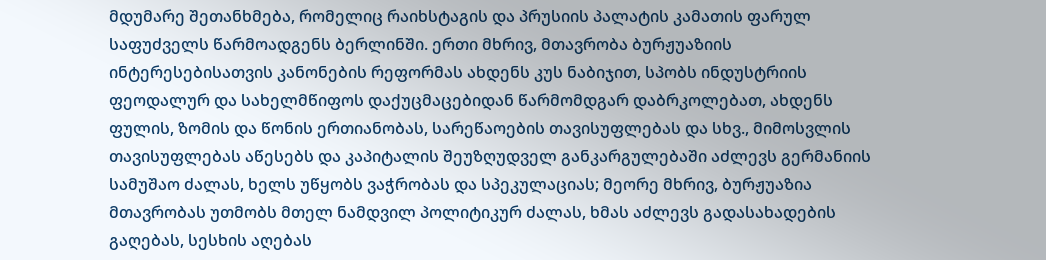მდუმარე შეთანხმება, რომელიც რაიხსტაგის და პრუსიის პალატის კამათის ფარულ საფუძველს წარმოადგენს ბერლინში. ერთი მხრივ, მთავრობა ბურჟუაზიის ინტერესებისათვის კანონების რეფორმას ახდენს კუს ნაბიჯით, სპობს ინდუსტრიის ფეოდალურ და სახელმწიფოს დაქუცმაცებიდან წარმომდგარ დაბრკოლებათ, ახდენს ფულის, ზომის და წონის ერთიანობას, სარეწაოების თავისუფლებას და სხვ., მიმოსვლის თავისუფლებას აწესებს და კაპიტალის შეუზღუდველ განკარგულებაში აძლევს გერმანიის სამუშაო ძალას, ხელს უწყობს ვაჭრობას და სპეკულაციას; მეორე მხრივ, ბურჟუაზია მთავრობას უთმობს მთელ ნამდვილ პოლიტიკურ ძალას, ხმას აძლევს გადასახადების გაღებას, სესხის აღებას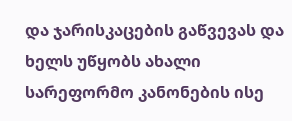და ჯარისკაცების გაწვევას და ხელს უწყობს ახალი სარეფორმო კანონების ისე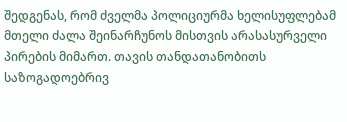შედგენას, რომ ძველმა პოლიციურმა ხელისუფლებამ მთელი ძალა შეინარჩუნოს მისთვის არასასურველი პირების მიმართ. თავის თანდათანობითს საზოგადოებრივ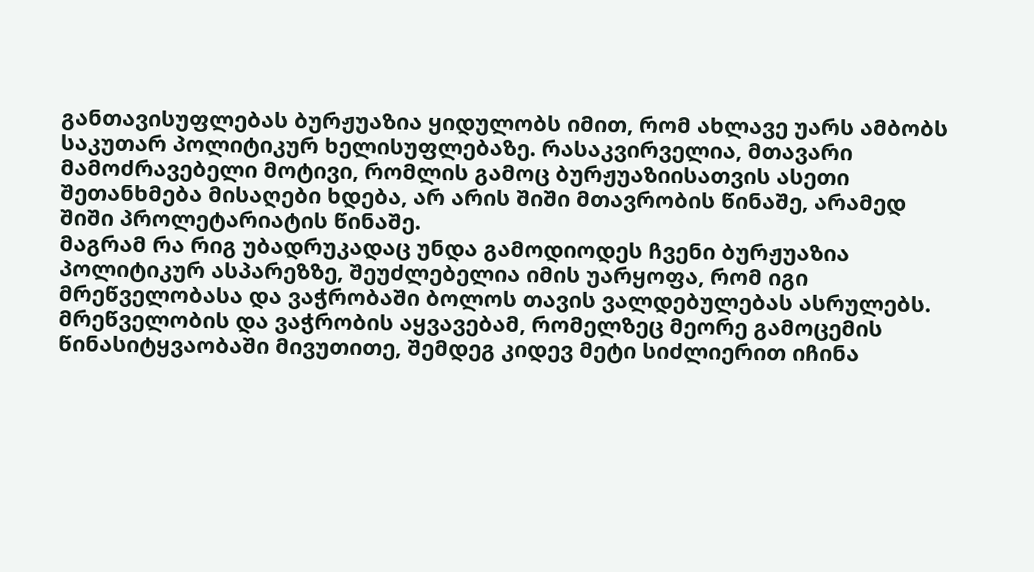განთავისუფლებას ბურჟუაზია ყიდულობს იმით, რომ ახლავე უარს ამბობს საკუთარ პოლიტიკურ ხელისუფლებაზე. რასაკვირველია, მთავარი მამოძრავებელი მოტივი, რომლის გამოც ბურჟუაზიისათვის ასეთი შეთანხმება მისაღები ხდება, არ არის შიში მთავრობის წინაშე, არამედ შიში პროლეტარიატის წინაშე.
მაგრამ რა რიგ უბადრუკადაც უნდა გამოდიოდეს ჩვენი ბურჟუაზია პოლიტიკურ ასპარეზზე, შეუძლებელია იმის უარყოფა, რომ იგი მრეწველობასა და ვაჭრობაში ბოლოს თავის ვალდებულებას ასრულებს. მრეწველობის და ვაჭრობის აყვავებამ, რომელზეც მეორე გამოცემის წინასიტყვაობაში მივუთითე, შემდეგ კიდევ მეტი სიძლიერით იჩინა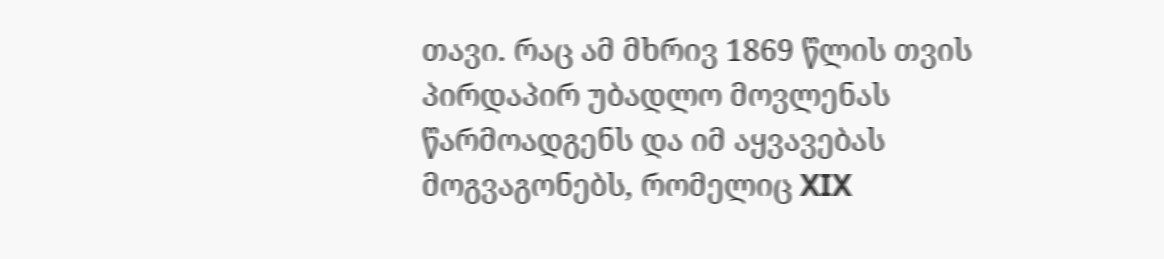თავი. რაც ამ მხრივ 1869 წლის თვის პირდაპირ უბადლო მოვლენას წარმოადგენს და იმ აყვავებას მოგვაგონებს, რომელიც XIX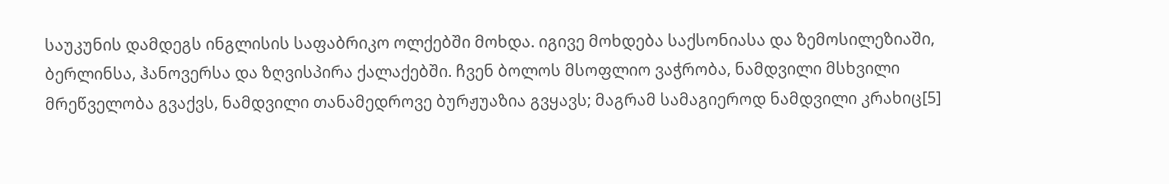საუკუნის დამდეგს ინგლისის საფაბრიკო ოლქებში მოხდა. იგივე მოხდება საქსონიასა და ზემოსილეზიაში, ბერლინსა, ჰანოვერსა და ზღვისპირა ქალაქებში. ჩვენ ბოლოს მსოფლიო ვაჭრობა, ნამდვილი მსხვილი მრეწველობა გვაქვს, ნამდვილი თანამედროვე ბურჟუაზია გვყავს; მაგრამ სამაგიეროდ ნამდვილი კრახიც[5]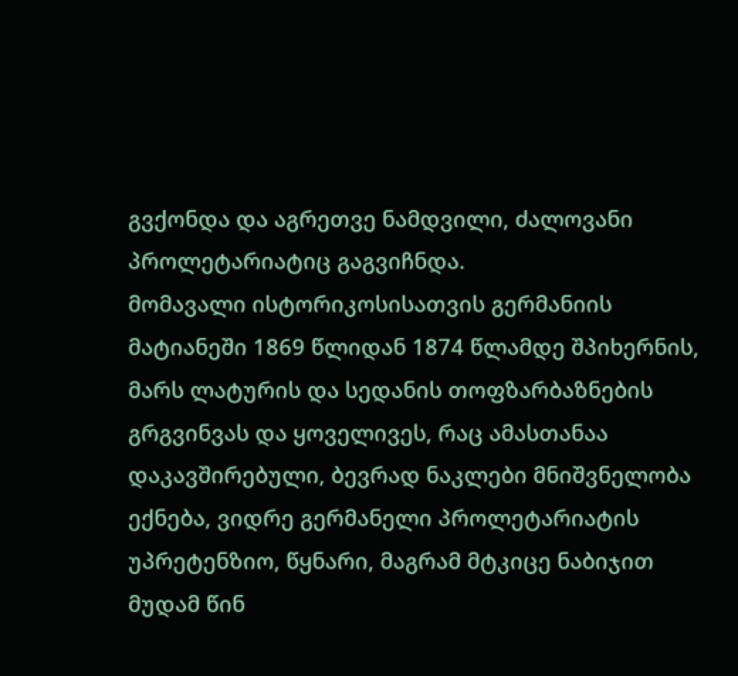გვქონდა და აგრეთვე ნამდვილი, ძალოვანი პროლეტარიატიც გაგვიჩნდა.
მომავალი ისტორიკოსისათვის გერმანიის მატიანეში 1869 წლიდან 1874 წლამდე შპიხერნის, მარს ლატურის და სედანის თოფზარბაზნების გრგვინვას და ყოველივეს, რაც ამასთანაა დაკავშირებული, ბევრად ნაკლები მნიშვნელობა ექნება, ვიდრე გერმანელი პროლეტარიატის უპრეტენზიო, წყნარი, მაგრამ მტკიცე ნაბიჯით მუდამ წინ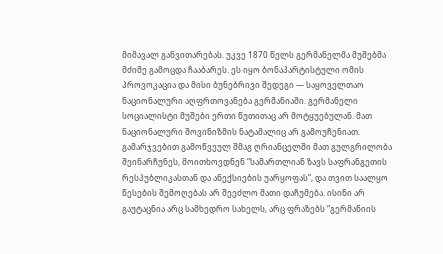მიმავალ განვითარებას. უკვე 1870 წელს გერმანელმა მუშებმა მძიმე გამოცდა ჩააბარეს. ეს იყო ბონაპარტისტული ომის პროვოკაცია და მისი ბუნებრივი შედეგი — საყოველთაო ნაციონალური აღფრთოვანება გერმანიაში. გერმანელი სოციალისტი მუშები ერთი წუთითაც არ მოტყუებულან. მათ ნაციონალური შოვინიზმის ნატამალიც არ გამოუჩენიათ. გამარჯვებით გამოწვეულ შმაგ ღრიანცელში მათ გულგრილობა შეინარჩუნეს, მოითხოვდნენ “სამართლიან ზავს საფრანგეთის რესპუბლიკასთან და ანექსიების უარყოფას”, და თვით საალყო წესების შემოღებას არ შეეძლო მათი დაჩუმება. ისინი არ გაუტაცნია არც სამხედრო სახელს, არც ფრაზებს “გერმანიის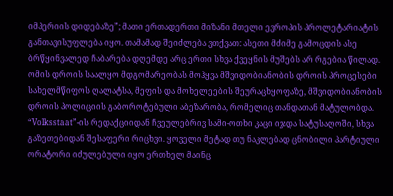იმპერიის დიდებაზე”; მათი ერთადერთი მიზანი მთელი ევროპის პროლეტარიატის განთავისუფლება იყო. თამამად შეიძლება ვთქვათ: ასეთი მძიმე გამოცდის ასე ბრწყინვალედ ჩაბარება დღემდე არც ერთი სხვა ქვეყნის მუშებს არ რგებია წილად.
ომის დროის საალყო მდგომარეობას მოჰყვა მშვიდობიანობის დროის პროცესები სახელმწიფოს ღალატსა, მეფის და მოხელეების შეურაცხყოფაზე, მშვიდობიანობის დროის პოლიციის გაბოროტებული აბეზარობა, რომელიც თანდათან მატულობდა. “Volksstaat”-ის რედაქციიდან ჩვეულებრივ სამი-ოთხი კაცი იჯდა სატუსაღოში, სხვა გაზეთებიდან შესაფერი რიცხვი. ყოველი მეტად თუ ნაკლებად ცნობილი პარტიული ორატორი იძულებული იყო ერთხელ მაინც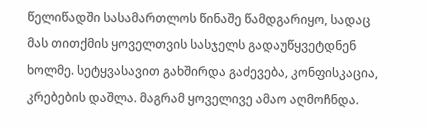წელიწადში სასამართლოს წინაშე წამდგარიყო, სადაც მას თითქმის ყოველთვის სასჯელს გადაუწყვეტდნენ ხოლმე. სეტყვასავით გახშირდა გაძევება, კონფისკაცია, კრებების დაშლა. მაგრამ ყოველივე ამაო აღმოჩნდა.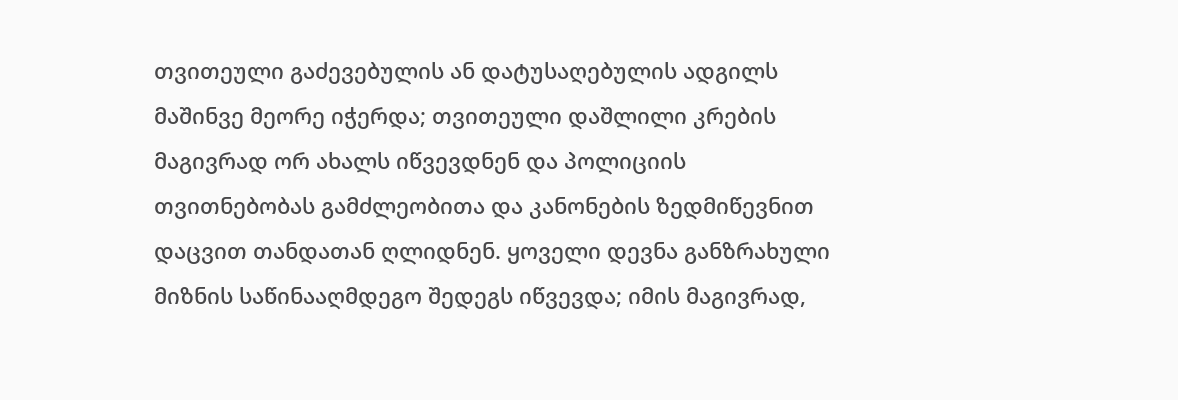თვითეული გაძევებულის ან დატუსაღებულის ადგილს მაშინვე მეორე იჭერდა; თვითეული დაშლილი კრების მაგივრად ორ ახალს იწვევდნენ და პოლიციის თვითნებობას გამძლეობითა და კანონების ზედმიწევნით დაცვით თანდათან ღლიდნენ. ყოველი დევნა განზრახული მიზნის საწინააღმდეგო შედეგს იწვევდა; იმის მაგივრად,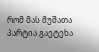რომ მას მუშათა პარტია გაეტეხა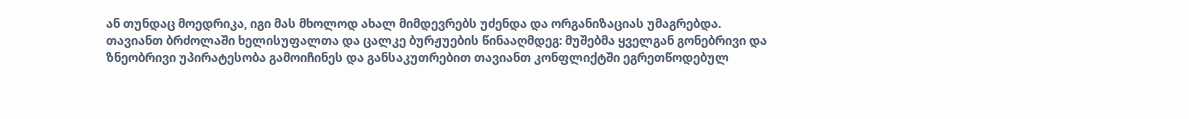ან თუნდაც მოედრიკა, იგი მას მხოლოდ ახალ მიმდევრებს უძენდა და ორგანიზაციას უმაგრებდა. თავიანთ ბრძოლაში ხელისუფალთა და ცალკე ბურჟუების წინააღმდეგ: მუშებმა ყველგან გონებრივი და ზნეობრივი უპირატესობა გამოიჩინეს და განსაკუთრებით თავიანთ კონფლიქტში ეგრეთწოდებულ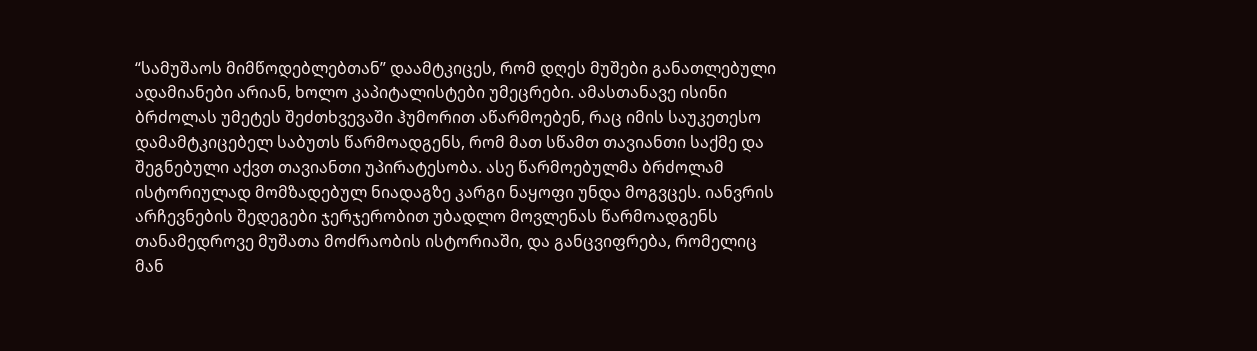“სამუშაოს მიმწოდებლებთან” დაამტკიცეს, რომ დღეს მუშები განათლებული ადამიანები არიან, ხოლო კაპიტალისტები უმეცრები. ამასთანავე ისინი ბრძოლას უმეტეს შეძთხვევაში ჰუმორით აწარმოებენ, რაც იმის საუკეთესო დამამტკიცებელ საბუთს წარმოადგენს, რომ მათ სწამთ თავიანთი საქმე და შეგნებული აქვთ თავიანთი უპირატესობა. ასე წარმოებულმა ბრძოლამ ისტორიულად მომზადებულ ნიადაგზე კარგი ნაყოფი უნდა მოგვცეს. იანვრის არჩევნების შედეგები ჯერჯერობით უბადლო მოვლენას წარმოადგენს თანამედროვე მუშათა მოძრაობის ისტორიაში, და განცვიფრება, რომელიც მან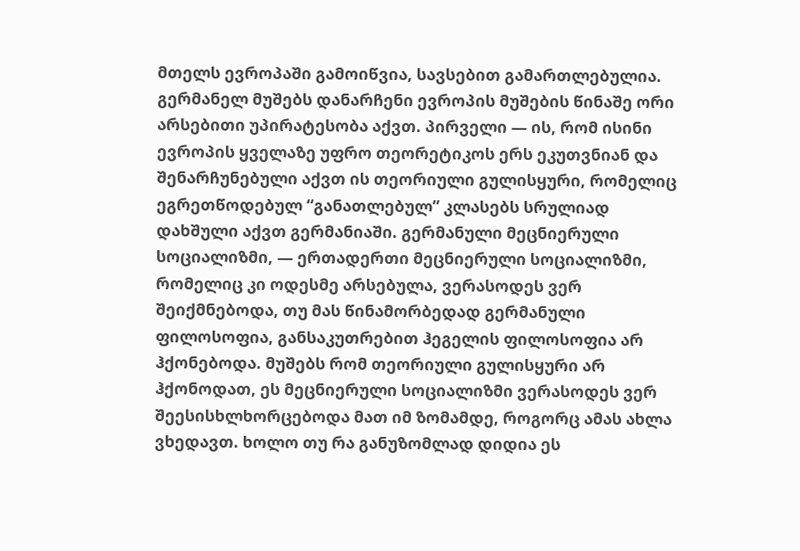მთელს ევროპაში გამოიწვია, სავსებით გამართლებულია.
გერმანელ მუშებს დანარჩენი ევროპის მუშების წინაშე ორი არსებითი უპირატესობა აქვთ. პირველი — ის, რომ ისინი ევროპის ყველაზე უფრო თეორეტიკოს ერს ეკუთვნიან და შენარჩუნებული აქვთ ის თეორიული გულისყური, რომელიც ეგრეთწოდებულ “განათლებულ” კლასებს სრულიად დახშული აქვთ გერმანიაში. გერმანული მეცნიერული სოციალიზმი, — ერთადერთი მეცნიერული სოციალიზმი, რომელიც კი ოდესმე არსებულა, ვერასოდეს ვერ შეიქმნებოდა, თუ მას წინამორბედად გერმანული ფილოსოფია, განსაკუთრებით ჰეგელის ფილოსოფია არ ჰქონებოდა. მუშებს რომ თეორიული გულისყური არ ჰქონოდათ, ეს მეცნიერული სოციალიზმი ვერასოდეს ვერ შეესისხლხორცებოდა მათ იმ ზომამდე, როგორც ამას ახლა ვხედავთ. ხოლო თუ რა განუზომლად დიდია ეს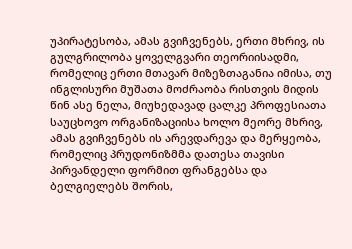უპირატესობა, ამას გვიჩვენებს, ერთი მხრივ, ის გულგრილობა ყოველგვარი თეორიისადმი, რომელიც ერთი მთავარ მიზეზთაგანია იმისა, თუ ინგლისური მუშათა მოძრაობა რისთვის მიდის წინ ასე ნელა, მიუხედავად ცალკე პროფესიათა საუცხოვო ორგანიზაციისა ხოლო მეორე მხრივ, ამას გვიჩვენებს ის არევდარევა და მერყეობა, რომელიც პრუდონიზმმა დათესა თავისი პირვანდელი ფორმით ფრანგებსა და ბელგიელებს შორის,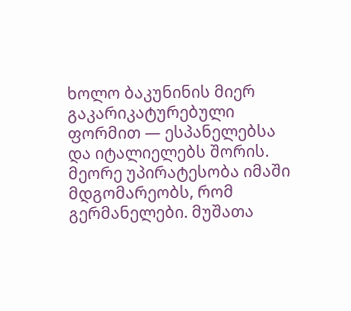ხოლო ბაკუნინის მიერ გაკარიკატურებული ფორმით — ესპანელებსა და იტალიელებს შორის.
მეორე უპირატესობა იმაში მდგომარეობს, რომ გერმანელები. მუშათა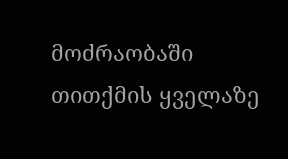მოძრაობაში თითქმის ყველაზე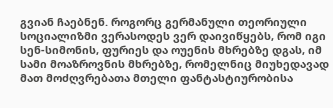გვიან ჩაებნენ. როგორც გერმანული თეორიული სოციალიზმი ვერასოდეს ვერ დაივიწყებს, რომ იგი სენ-სიმონის, ფურიეს და ოუენის მხრებზე დგას, იმ სამი მოაზროვნის მხრებზე, რომელნიც მიუხედავად მათ მოძღვრებათა მთელი ფანტასტიურობისა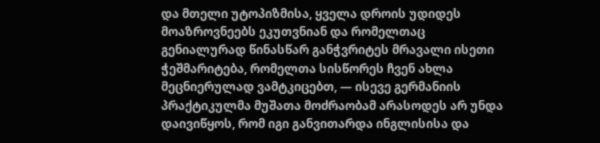და მთელი უტოპიზმისა, ყველა დროის უდიდეს მოაზროვნეებს ეკუთვნიან და რომელთაც გენიალურად წინასწარ განჭვრიტეს მრავალი ისეთი ჭეშმარიტება, რომელთა სისწორეს ჩვენ ახლა მეცნიერულად ვამტკიცებთ, — ისევე გერმანიის პრაქტიკულმა მუშათა მოძრაობამ არასოდეს არ უნდა დაივიწყოს, რომ იგი განვითარდა ინგლისისა და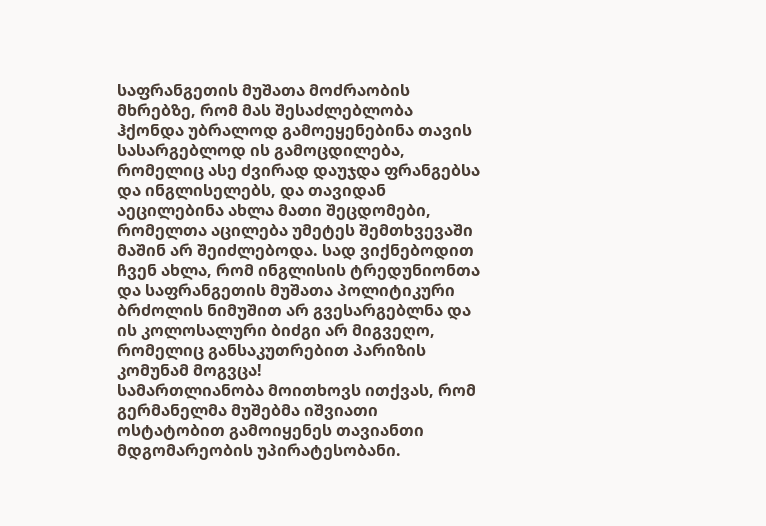საფრანგეთის მუშათა მოძრაობის მხრებზე, რომ მას შესაძლებლობა ჰქონდა უბრალოდ გამოეყენებინა თავის სასარგებლოდ ის გამოცდილება, რომელიც ასე ძვირად დაუჯდა ფრანგებსა და ინგლისელებს, და თავიდან აეცილებინა ახლა მათი შეცდომები, რომელთა აცილება უმეტეს შემთხვევაში მაშინ არ შეიძლებოდა. სად ვიქნებოდით ჩვენ ახლა, რომ ინგლისის ტრედუნიონთა და საფრანგეთის მუშათა პოლიტიკური ბრძოლის ნიმუშით არ გვესარგებლნა და ის კოლოსალური ბიძგი არ მიგვეღო, რომელიც განსაკუთრებით პარიზის კომუნამ მოგვცა!
სამართლიანობა მოითხოვს ითქვას, რომ გერმანელმა მუშებმა იშვიათი ოსტატობით გამოიყენეს თავიანთი მდგომარეობის უპირატესობანი.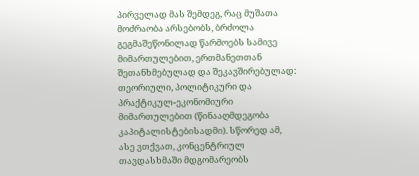პირველად მას შემდეგ, რაც მუშათა მოძრაობა არსებობს, ბრძოლა გეგმაშეწონილად წარმოებს სამივე მიმართულებით, ერთმანეთთან შეთანხმებულად და შეკავშირებულად: თეორიული, პოლიტიკური და პრაქტიკულ-ეკონომიური მიმართულებით (წინააღმდეგობა კაპიტალისტებისადმი). სწორედ ამ, ასე ვთქვათ, კონცენტრიულ თავდასხმაში მდგომარეობს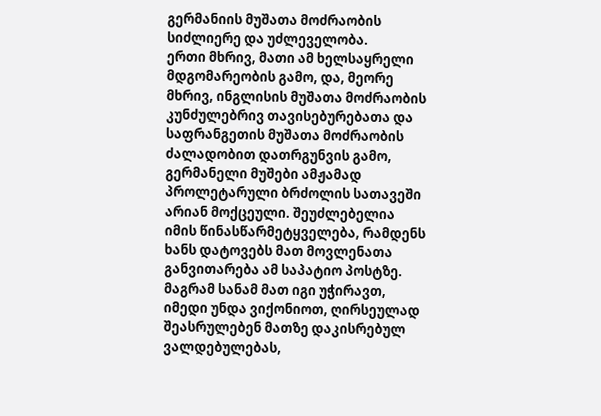გერმანიის მუშათა მოძრაობის სიძლიერე და უძლეველობა.
ერთი მხრივ, მათი ამ ხელსაყრელი მდგომარეობის გამო, და, მეორე მხრივ, ინგლისის მუშათა მოძრაობის კუნძულებრივ თავისებურებათა და საფრანგეთის მუშათა მოძრაობის ძალადობით დათრგუნვის გამო, გერმანელი მუშები ამჟამად პროლეტარული ბრძოლის სათავეში არიან მოქცეული. შეუძლებელია იმის წინასწარმეტყველება, რამდენს ხანს დატოვებს მათ მოვლენათა განვითარება ამ საპატიო პოსტზე. მაგრამ სანამ მათ იგი უჭირავთ, იმედი უნდა ვიქონიოთ, ღირსეულად შეასრულებენ მათზე დაკისრებულ ვალდებულებას,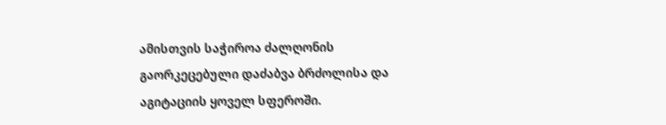ამისთვის საჭიროა ძალღონის გაორკეცებული დაძაბვა ბრძოლისა და აგიტაციის ყოველ სფეროში.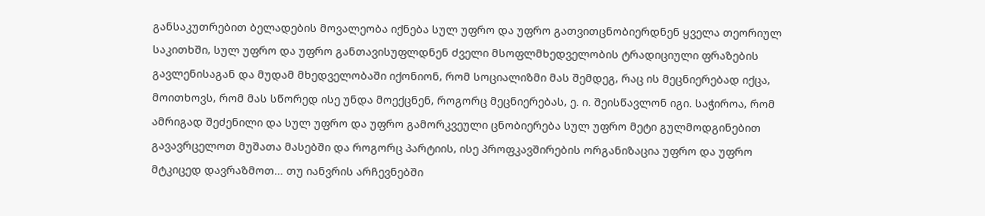განსაკუთრებით ბელადების მოვალეობა იქნება სულ უფრო და უფრო გათვითცნობიერდნენ ყველა თეორიულ საკითხში, სულ უფრო და უფრო განთავისუფლდნენ ძველი მსოფლმხედველობის ტრადიციული ფრაზების გავლენისაგან და მუდამ მხედველობაში იქონიონ, რომ სოციალიზმი მას შემდეგ, რაც ის მეცნიერებად იქცა, მოითხოვს, რომ მას სწორედ ისე უნდა მოექცნენ, როგორც მეცნიერებას, ე. ი. შეისწავლონ იგი. საჭიროა, რომ ამრიგად შეძენილი და სულ უფრო და უფრო გამორკვეული ცნობიერება სულ უფრო მეტი გულმოდგინებით გავავრცელოთ მუშათა მასებში და როგორც პარტიის, ისე პროფკავშირების ორგანიზაცია უფრო და უფრო მტკიცედ დავრაზმოთ… თუ იანვრის არჩევნებში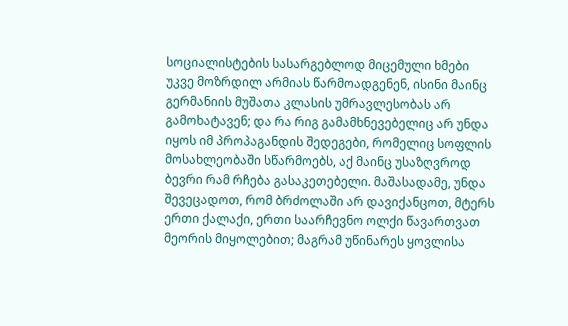სოციალისტების სასარგებლოდ მიცემული ხმები უკვე მოზრდილ არმიას წარმოადგენენ, ისინი მაინც გერმანიის მუშათა კლასის უმრავლესობას არ გამოხატავენ; და რა რიგ გამამხნევებელიც არ უნდა იყოს იმ პროპაგანდის შედეგები, რომელიც სოფლის მოსახლეობაში სწარმოებს, აქ მაინც უსაზღვროდ ბევრი რამ რჩება გასაკეთებელი. მაშასადამე, უნდა შევეცადოთ, რომ ბრძოლაში არ დავიქანცოთ, მტერს ერთი ქალაქი, ერთი საარჩევნო ოლქი წავართვათ მეორის მიყოლებით; მაგრამ უწინარეს ყოვლისა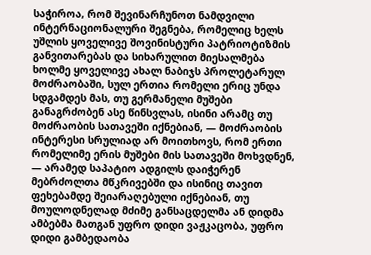საჭიროა, რომ შევინარჩუნოთ ნამდვილი ინტერნაციონალური შეგნება, რომელიც ხელს უშლის ყოველივე შოვინისტური პატრიოტიზმის განვითარებას და სიხარულით მიესალმება ხოლმე ყოველივე ახალ ნაბიჯს პროლეტარულ მოძრაობაში, სულ ერთია რომელი ერიც უნდა სდგამდეს მას, თუ გერმანელი მუშები განაგრძობენ ასე წინსვლას, ისინი არამც თუ მოძრაობის სათავეში იქნებიან, — მოძრაობის ინტერესი სრულიად არ მოითხოვს, რომ ერთი რომელიმე ერის მუშები მის სათავეში მოხვდნენ, — არამედ საპატიო ადგილს დაიჭერენ მებრძოლთა მწკრივებში და ისინიც თავით ფეხებამდე შეიარაღებული იქნებიან, თუ მოულოდნელად მძიმე განსაცდელმა ან დიდმა ამბებმა მათგან უფრო დიდი ვაჟკაცობა, უფრო დიდი გამბედაობა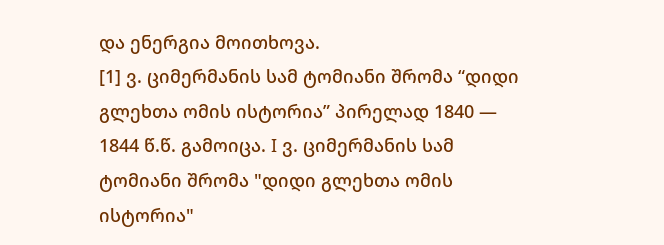და ენერგია მოითხოვა.
[1] ვ. ციმერმანის სამ ტომიანი შრომა “დიდი გლეხთა ომის ისტორია” პირელად 1840 — 1844 წ.წ. გამოიცა. I ვ. ციმერმანის სამ ტომიანი შრომა "დიდი გლეხთა ომის ისტორია"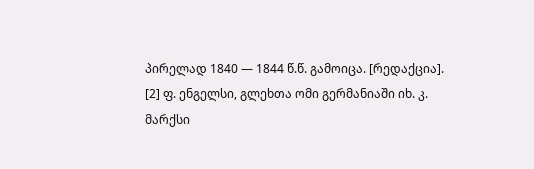პირელად 1840 — 1844 წ.წ. გამოიცა. [რედაქცია].
[2] ფ. ენგელსი, გლეხთა ომი გერმანიაში იხ. კ. მარქსი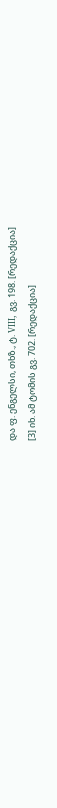და ფ. ენგელსი, თხზ., ტ. VIII, გვ. 198. [რედაქცია]
[3] იხ. ამ ტომის გვ. 702. [რედაქცია]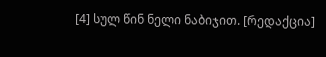[4] სულ წინ ნელი ნაბიჯით. [რედაქცია]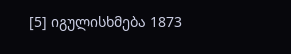[5] იგულისხმება 1873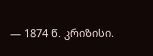— 1874 წ. კრიზისი.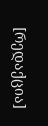[რედაქცია]